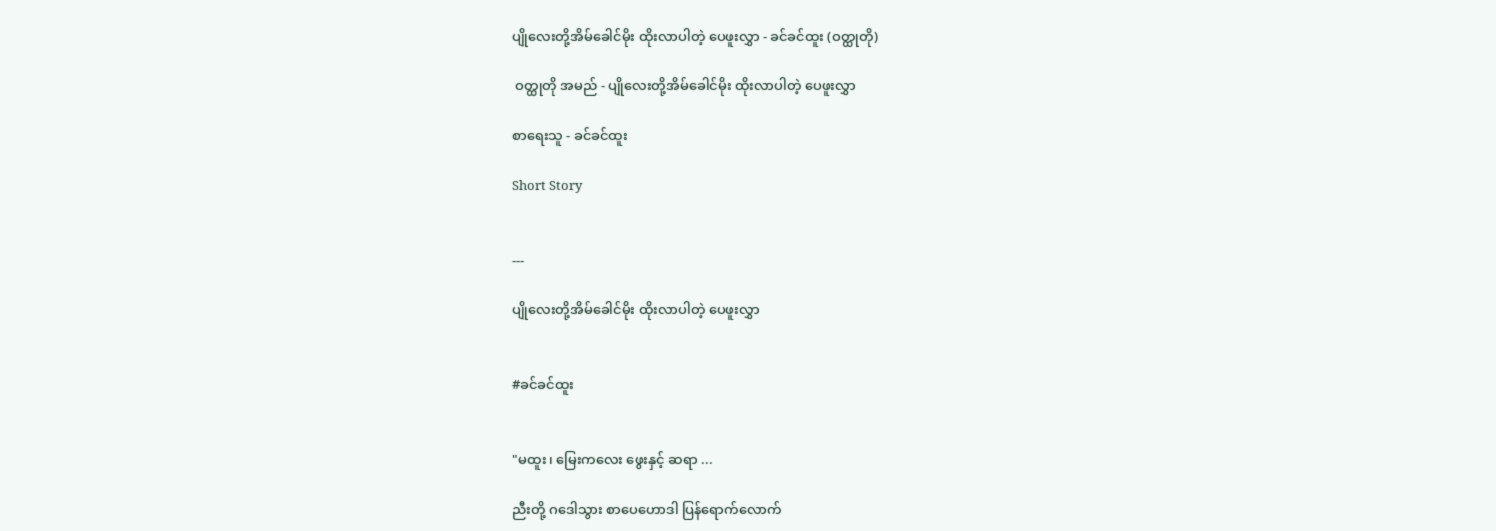ပျိုလေးတို့အိမ်ခေါင်မိုး ထိုးလာပါတဲ့ ပေဖူးလွှာ - ခင်ခင်ထူး (ဝတ္ထုတို)

 ဝတ္ထုတို အမည် - ပျိုလေးတို့အိမ်ခေါင်မိုး ထိုးလာပါတဲ့ ပေဖူးလွှာ

စာရေးသူ - ခင်ခင်ထူး

Short Story


---

ပျိုလေးတို့အိမ်ခေါင်မိုး ထိုးလာပါတဲ့ ပေဖူးလွှာ


#ခင်ခင်ထူး


"မထူး၊ မြေးကလေး ဖွေးနှင့် ဆရာ ...

ညီးတို့ ဂဒေါသွား စာပေဟောဒါ ပြန်ရောက်လောက်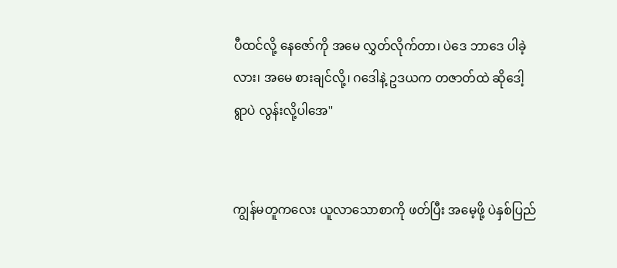ပီထင်လို့ နေဇော်ကို အမေ လွှတ်လိုက်တာ၊ ပဲဒေ ဘာဒေ ပါခဲ့လား၊ အမေ စားချင်လို့၊ ဂဒေါနဲ့ ဥဒယက တဇာတ်ထဲ ဆိုဒေါ့ ရွာပဲ လွန်းလို့ပါအေ"


ကျွန်မတူကလေး ယူလာသောစာကို ဖတ်ပြီး အမေ့ဖို့ ပဲနှစ်ပြည်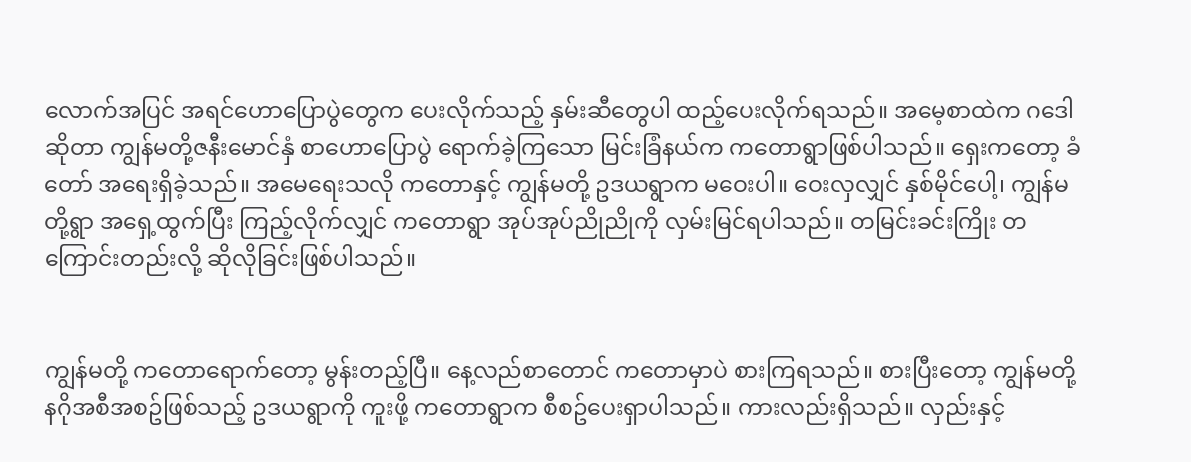လောက်အပြင် အရင်ဟောပြောပွဲတွေက ပေးလိုက်သည့် နှမ်းဆီတွေပါ ထည့်ပေးလိုက်ရသည်။ အမေ့စာထဲက ဂဒေါဆိုတာ ကျွန်မတို့ဇနီးမောင်နှံ စာဟောပြောပွဲ ရောက်ခဲ့ကြသော မြင်းခြံနယ်က ကတောရွာဖြစ်ပါသည်။ ရှေးကတော့ ခံတော် အရေးရှိခဲ့သည်။ အမေရေးသလို ကတောနှင့် ကျွန်မတို့ ဥဒယရွာက မဝေးပါ။ ဝေးလှလျှင် နှစ်မိုင်ပေါ့၊ ကျွန်မတို့ရွာ အရှေ့ထွက်ပြီး ကြည့်လိုက်လျှင် ကတောရွာ အုပ်အုပ်ညိုညိုကို လှမ်းမြင်ရပါသည်။ တမြင်းခင်းကြိုး တကြောင်းတည်းလို့ ဆိုလိုခြင်းဖြစ်ပါသည်။


ကျွန်မတို့ ကတောရောက်တော့ မွန်းတည့်ပြီ။ နေ့လည်စာတောင် ကတောမှာပဲ စားကြရသည်။ စားပြီးတော့ ကျွန်မတို့ နဂိုအစီအစဥ်ဖြစ်သည့် ဥဒယရွာကို ကူးဖို့ ကတောရွာက စီစဥ်ပေးရှာပါသည်။ ကားလည်းရှိသည်။ လှည်းနှင့်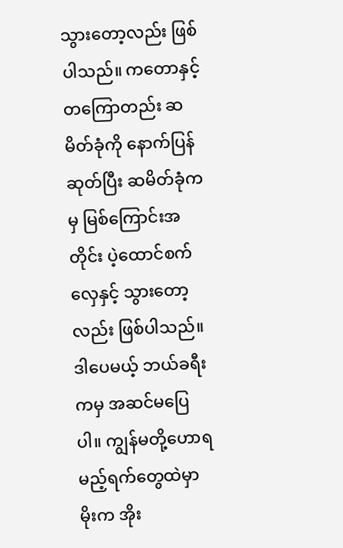သွားတော့လည်း ဖြစ်ပါသည်။ ကတောနှင့် တကြောတည်း ဆမိတ်ခုံကို နောက်ပြန်ဆုတ်ပြီး ဆမိတ်ခုံကမှ မြစ်ကြောင်းအတိုင်း ပဲ့ထောင်စက်လှေနှင့် သွားတော့လည်း ဖြစ်ပါသည်။ ဒါပေမယ့် ဘယ်ခရီးကမှ အဆင်မပြေပါ။ ကျွန်မတို့ဟောရမည့်ရက်တွေထဲမှာ မိုးက အိုး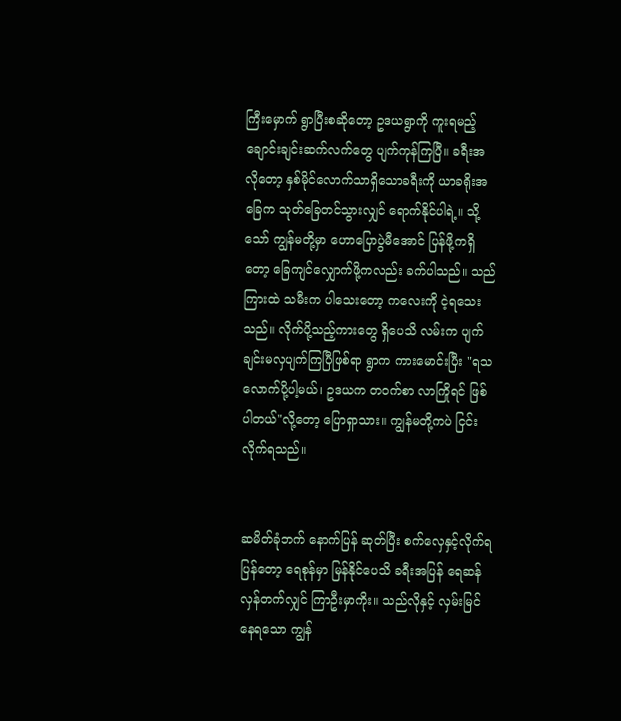ကြီးမှောက် ရွာပြီးစဆိုတော့ ဥဒယရွာကို ကူးရမည့် ချောင်းချင်းဆက်လက်တွေ ပျက်ကုန်ကြပြီ။ ခရီးအလိုတော့ နှစ်မိုင်လောက်သာရှိသောခရီးကို ယာခရိုးအခြေက သုတ်ခြေတင်သွားလျှင် ရောက်နိုင်ပါရဲ့။ သို့သော် ကျွန်မတို့မှာ ဟောပြောပွဲမီအောင် ပြန်ဖို့ကရှိတော့ ခြေကျင်လျှောက်ဖို့ကလည်း ခက်ပါသည်။ သည်ကြားထဲ သမီးက ပါသေးတော့ ကလေးကို ငဲ့ရသေးသည်။ လိုက်ပို့သည့်ကားတွေ ရှိပေသိ လမ်းက ပျက်ချင်းမလှပျက်ကြပြီဖြစ်ရာ ရွာက ကားမောင်းပြီး "ရသလောက်ပို့ပါ့မယ်၊ ဥဒယက တဝက်စာ လာကြိုရင် ဖြစ်ပါတယ်"လို့တော့ ပြောရှာသား။ ကျွန်မတို့ကပဲ ငြင်းလိုက်ရသည်။


ဆမိတ်ခုံဘက် နောက်ပြန် ဆုတ်ပြီး စက်လှေနှင့်လိုက်ရပြန်တော့ ရေစုန်မှာ မြန်နိုင်ပေသိ ခရီးအပြန် ရေဆန်လှန်တက်လျှင် ကြာဦးမှာကိုး။ သည်လိုနှင့် လှမ်းမြင်နေရသော ကျွန်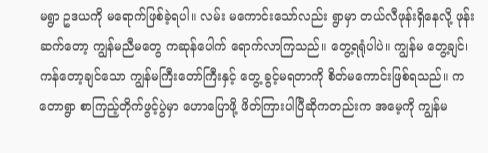မရွာ ဥဒယကို မရောက်ဖြစ်ခဲ့ရပါ။ လမ်း မကောင်းသော်လည်း ရွာမှာ တယ်လီဖုန်းရှိနေလို့ ဖုန်းဆက်တော့ ကျွန်မညီမတွေ ကဆုန်ပေါက် ရောက်လာကြသည်။ တွေ့ရရုံပါပဲ။ ကျွန်မ တွေ့ချင်၊ ကန်တော့ချင်သော ကျွန်မကြီးတော်ကြီးနှင့် တွေ့ ခွင့်မရတာကို စိတ်မကောင်းဖြစ်ရသည်။ ကတောရွာ စာကြည့်တိုက်ဖွင့်ပွဲမှာ ဟောပြောဖို့ ဖိတ်ကြားပါပြီဆိုကတည်းက အမေ့ကို ကျွန်မ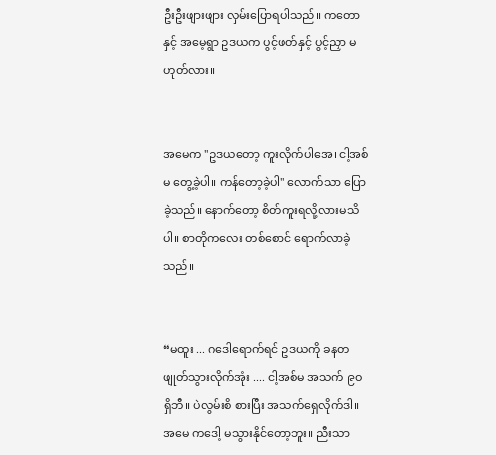ဦးဦးဖျားဖျား လှမ်းပြောရပါသည်။ ကတောနှင့် အမေ့ရွာ ဥဒယက ပွင့်ဖတ်နှင့် ပွင့်ညှာ မဟုတ်လား။


အမေက "ဥဒယတော့ ကူးလိုက်ပါအေ၊ ငါ့အစ်မ တွေ့ခဲ့ပါ။ ကန်တော့ခဲ့ပါ" လောက်သာ ပြောခဲ့သည်။ နောက်တော့ စိတ်ကူးရလို့လားမသိပါ။ စာတိုကလေး တစ်စောင် ရောက်လာခဲ့သည်။


“မထူး ... ဂဒေါရောက်ရင် ဥဒယကို ခနတဖျုတ်သွားလိုက်အုံး .... ငါ့အစ်မ အသက် ၉ဝ ရှိဘီ။ ပဲလွမ်းစိ စားပြီး အသက်ရှေလိုက်ဒါ။ အမေ ကဒေါ့ မသွားနိုင်တော့ဘူး။ ညီးသာ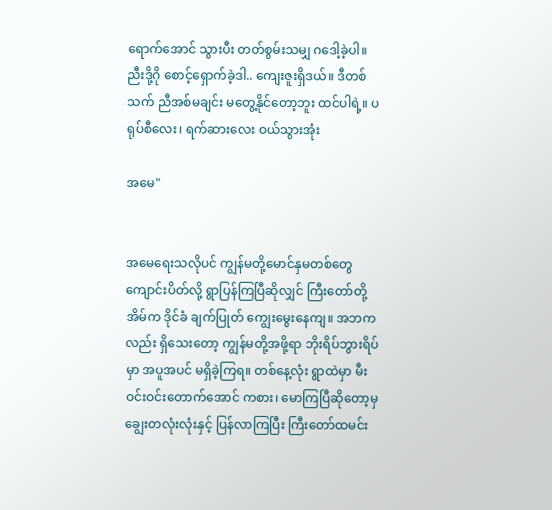ရောက်အောင် သွားပီး တတ်စွမ်းသမျှ ဂဒေါ့ခဲ့ပါ။ ညီးဒို့ဂို စောင့်ရှောက်ခဲ့ဒါ.. ကျေးဇူးရှိဒယ်။ ဒီတစ်သက် ညီအစ်မချင်း မတွေ့နိုင်တော့ဘူး ထင်ပါရဲ့။ ပရုပ်စီလေး၊ ရက်ဆားလေး ဝယ်သွားအုံး

အမေ"


အမေရေးသလိုပင် ကျွန်မတို့မောင်နှမတစ်တွေ ကျောင်းပိတ်လို့ ရွာပြန်ကြပြီဆိုလျှင် ကြီးတော်တို့အိမ်က ဒိုင်ခံ ချက်ပြုတ် ကျွေးမွေးနေကျ။ အဘကလည်း ရှိသေးတော့ ကျွန်မတို့အဖို့ရာ ဘိုးရိပ်ဘွားရိပ်မှာ အပူအပင် မရှိခဲ့ကြရ။ တစ်နေ့လုံး ရွာထဲမှာ မီးဝင်းဝင်းတောက်အောင် ကစား၊ မောကြပြီဆိုတော့မှ ချွေးတလုံးလုံးနှင့် ပြန်လာကြပြီး ကြီးတော်ထမင်း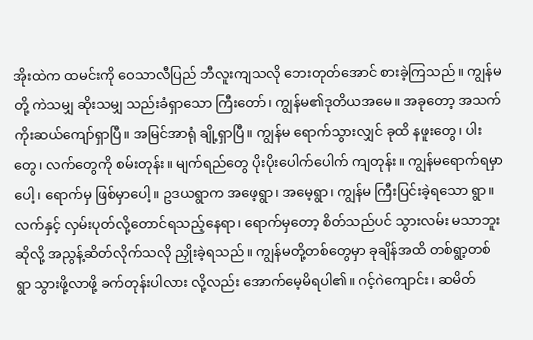အိုးထဲက ထမင်းကို ဝေသာလီပြည် ဘီလူးကျသလို ဘေးတုတ်အောင် စားခဲ့ကြသည်။ ကျွန်မတို့ ကဲသမျှ ဆိုးသမျှ သည်းခံရှာသော ကြီးတော်၊ ကျွန်မ၏ဒုတိယအမေ။ အခုတော့ အသက် ကိုးဆယ်ကျော်ရှာပြီ။ အမြင်အာရုံ ချို့ရှာပြီ။ ကျွန်မ ရောက်သွားလျှင် ခုထိ နဖူးတွေ၊ ပါးတွေ၊ လက်တွေကို စမ်းတုန်း။ မျက်ရည်တွေ ပိုးပိုးပေါက်ပေါက် ကျတုန်း။ ကျွန်မရောက်ရမှာပေါ့၊ ရောက်မှ ဖြစ်မှာပေါ့။ ဥဒယရွာက အဖေ့ရွာ၊ အမေ့ရွာ၊ ကျွန်မ ကြီးပြင်းခဲ့ရသော ရွာ။ လက်နှင့် လှမ်းပုတ်လို့တောင်ရသည့်နေရာ၊ ရောက်မှတော့ စိတ်သည်ပင် သွားလမ်း မသာဘူးဆိုလို့ အညွန့်ဆိတ်လိုက်သလို ညှိုးခဲ့ရသည်။ ကျွန်မတို့တစ်တွေမှာ ခုချိန်အထိ တစ်ရွာ့တစ်ရွာ သွားဖို့လာဖို့ ခက်တုန်းပါလား လို့လည်း အောက်မေ့မိရပါ၏။ ဂင့်ဂဲကျောင်း၊ ဆမိတ်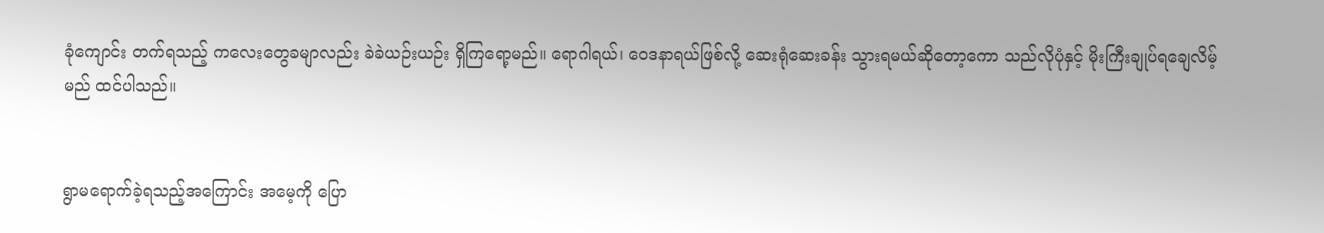ခုံကျောင်း တက်ရသည့် ကလေးတွေခမျာလည်း ခဲခဲယဉ်းယဉ်း ရှိကြရော့မည်။ ရောဂါရယ်၊ ဝေဒနာရယ်ဖြစ်လို့ ဆေးရုံဆေးခန်း သွားရမယ်ဆိုတော့ကော သည်လိုပုံနှင့် မိုးကြီးချုပ်ရချေလိမ့်မည် ထင်ပါသည်။


ရွာမရောက်ခဲ့ရသည့်အကြောင်း အမေ့ကို ပြော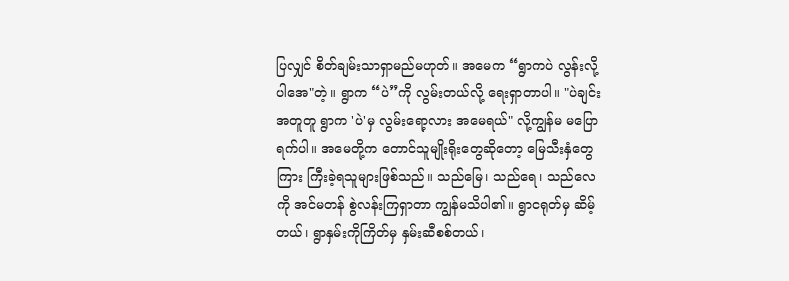ပြလျှင် စိတ်ချမ်းသာရှာမည်မဟုတ်။ အမေက “ရွာကပဲ လွန်းလို့ပါအေ"တဲ့။ ရွာက “ပဲ”ကို လွမ်းတယ်လို့ ရေးရှာတာပါ။ "ပဲချင်းအတူတူ ရွာက 'ပဲ'မှ လွမ်းရော့လား အမေရယ်" လို့ကျွန်မ မပြောရက်ပါ။ အမေတို့က တောင်သူမျိုးရိုးတွေဆိုတော့ မြေသီးနှံတွေကြား ကြီးခဲ့ရသူများဖြစ်သည်။ သည်မြေ၊ သည်ရေ၊ သည်လေကို အင်မတန် စွဲလန်းကြရှာတာ ကျွန်မသိပါ၏။ ရွာငရုတ်မှ ဆိမ့်တယ်၊ ရွာနှမ်းကိုကြိတ်မှ နှမ်းဆီစစ်တယ်၊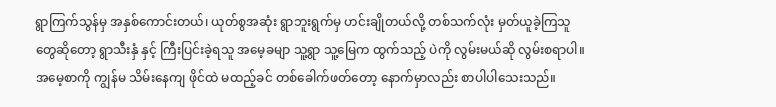ရွာကြက်သွန်မှ အနှစ်ကောင်းတယ်၊ ယုတ်စွအဆုံး ရွာဘူးရွက်မှ ဟင်းချိုတယ်လို့ တစ်သက်လုံး မှတ်ယူခဲ့ကြသူတွေဆိုတော့ ရွာသီးနှံ နှင့် ကြီးပြင်းခဲ့ရသူ အမေ့ခမျာ သူ့ရွာ သူ့မြေက ထွက်သည့် ပဲကို လွမ်းမယ်ဆို လွမ်းစရာပါ။ အမေ့စာကို ကျွန်မ သိမ်းနေကျ ဖိုင်ထဲ မထည့်ခင် တစ်ခေါက်ဖတ်တော့ နောက်မှာလည်း စာပါပါသေးသည်။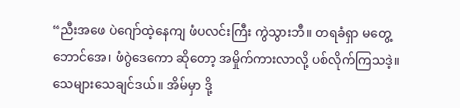“ညီးအဖေ ပဲဂျော်ထဲ့နေကျ ဖံပလင်းကြီး ကွဲသွားဘီ။ တရခံရှာ မတွေ့ဘောင်အေ၊ ဖံဂွဲဒေကော ဆိုတော့ အမှိုက်ကားလာလို့ ပစ်လိုက်ကြသဒဲ့။ သေများသေချင်ဒယ်။ အိမ်မှာ ဒို့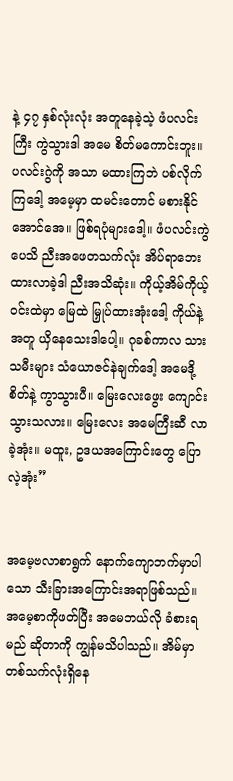နဲ့ ၄၇ နှစ်လုံးလုံး အတူနေခဲ့သဲ့ ဖံပလင်းကြီး ကွဲသွားဒါ အမေ စိတ်မကောင်းဘူး။ ပလင်းဂွဲကို အသာ မထားကြဘဲ ပစ်လိုက်ကြဒေါ့ အမေ့မှာ ထမင်းတောင် မစားနိုင်အောင်အေ။ ဖြစ်ရပုံများဒေါ့။ ဖံပလင်းကွဲပေသိ ညီးအဖေတသက်လုံး အိပ်ရာဘေးထားလာခဲ့ဒါ ညီးအသိဆုံး။ ကိုယ့်အိမ်ကိုယ့်ဝင်းထဲမှာ မြေထဲ မြှုပ်ထားအုံးဒေါ့ ကိုယ်နဲ့အတူ ယှိနေသေးဒါပေါ့။ ဂုခစ်ကာလ သားသမီးများ သံယောဇင်နဲချက်ဒေါ့ အမေဒို့စိတ်နဲ့ ကွာသွားပီ။ မြေးလေးဖွေး ကျောင်းသွားသလား။ မြေးလေး အမေကြီးဆီ လာခဲ့အုံး။ မထူး, ဥဒယအကြောင်းတွေ ပြောလဲ့အုံး”


အမေ့ဗလာစာရွက် နောက်ကျောဘက်မှာပါသော သီးခြားအကြောင်းအရာဖြစ်သည်။ အမေ့စာကိုဖတ်ပြီး အမေဘယ်လို ခံစားရမည် ဆိုတာကို ကျွန်မသိပါသည်။ အိမ်မှာ တစ်သက်လုံးရှိနေ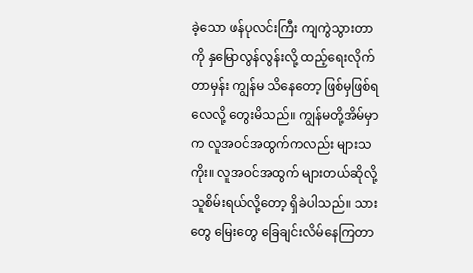ခဲ့သော ဖန်ပုလင်းကြီး ကျကွဲသွားတာကို နှမြောလွန်လွန်းလို့ ထည့်ရေးလိုက်တာမှန်း ကျွန်မ သိနေတော့ ဖြစ်မှဖြစ်ရလေလို့ တွေးမိသည်။ ကျွန်မတို့အိမ်မှာက လူအဝင်အထွက်ကလည်း များသကိုး။ လူအဝင်အထွက် များတယ်ဆိုလို့ သူစိမ်းရယ်လို့တော့ ရှိခဲပါသည်။ သားတွေ မြေးတွေ ခြေချင်းလိမ်နေကြတာ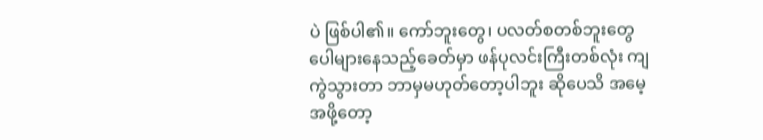ပဲ ဖြစ်ပါ၏။ ကော်ဘူးတွေ၊ ပလတ်စတစ်ဘူးတွေ ပေါများနေသည့်ခေတ်မှာ ဖန်ပုလင်းကြီးတစ်လုံး ကျကွဲသွားတာ ဘာမှမဟုတ်တော့ပါဘူး ဆိုပေသိ အမေ့အဖို့တော့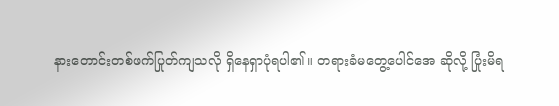နားတောင်းတစ်ဖက်ပြုတ်ကျသလို ရှိနေရှာပုံရပါ၏။ တရားခံမတွေ့ပေါင်အေ ဆိုလို့ ပြုံးမိရ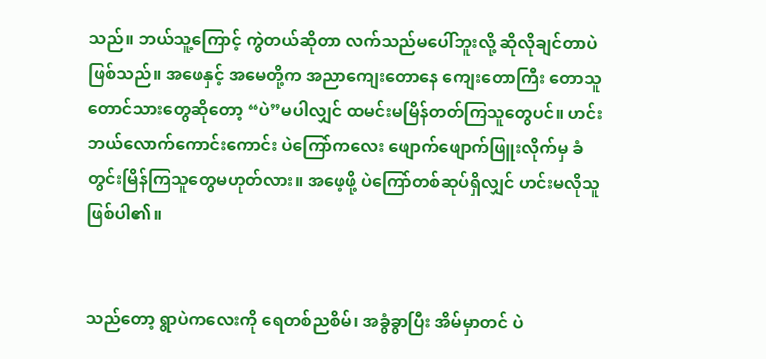သည်။ ဘယ်သူ့ကြောင့် ကွဲတယ်ဆိုတာ လက်သည်မပေါ်ဘူးလို့ ဆိုလိုချင်တာပဲဖြစ်သည်။ အဖေနှင့် အမေတို့က အညာကျေးတောနေ ကျေးတောကြီး တောသူတောင်သားတွေဆိုတော့ “ပဲ”မပါလျှင် ထမင်းမမြိန်တတ်ကြသူတွေပင်။ ဟင်းဘယ်လောက်ကောင်းကောင်း ပဲကြော်ကလေး ဖျောက်ဖျောက်ဖြူးလိုက်မှ ခံတွင်းမြိန်ကြသူတွေမဟုတ်လား။ အဖေ့ဖို့ ပဲကြော်တစ်ဆုပ်ရှိလျှင် ဟင်းမလိုသူ ဖြစ်ပါ၏။


သည်တော့ ရွာပဲကလေးကို ရေတစ်ညစိမ်၊ အခွံခွာပြီး အိမ်မှာတင် ပဲ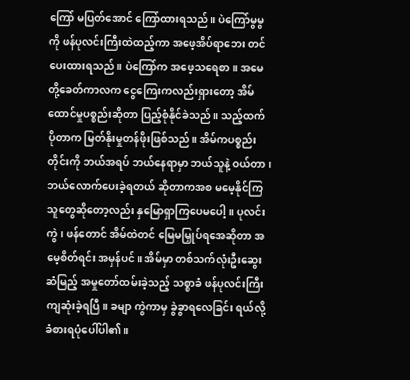ကြော် မပြတ်အောင် ကြော်ထားရသည်။ ပဲကြော်မွမွကို ဖန်ပုလင်းကြီးထဲထည့်ကာ အဖေ့အိပ်ရာဘေး တင်ပေးထားရသည်။ ပဲကြော်က အဖေ့သရေစာ။ အမေတို့ခေတ်ကာလက ငွေကြေးကလည်းရှားတော့ အိမ်ထောင်မှုပစ္စည်းဆိုတာ ပြည့်စုံနိုင်ခဲသည်။ သည့်ထက် ပိုတာက မြတ်နိုးမှုတန်ဖိုးဖြစ်သည်။ အိမ်ကပစ္စည်းတိုင်းကို ဘယ်အရပ် ဘယ်နေရာမှာ ဘယ်သူနဲ့ ဝယ်တာ၊ ဘယ်လောက်ပေးခဲ့ရတယ် ဆိုတာကအစ မမေ့နိုင်ကြသူတွေဆိုတော့လည်း နှမြောရှာကြပေမပေါ့။ ပုလင်းကွဲ၊ ဖန်တောင် အိမ်ထဲတင် မြေမမြှုပ်ရအေဆိုတာ အမေ့စိတ်ရင်း အမှန်ပင်။ အိမ်မှာ တစ်သက်လုံးဦးဆွေးဆံမြည့် အမှုတော်ထမ်းခဲ့သည့် သစ္စာခံ ဖန်ပုလင်းကြီး ကျဆုံးခဲ့ရပြီ။ ခမျာ ကွဲကာမှ ခွဲခွာရလေခြင်း ရယ်လို့ ခံစားရပုံပေါ်ပါ၏။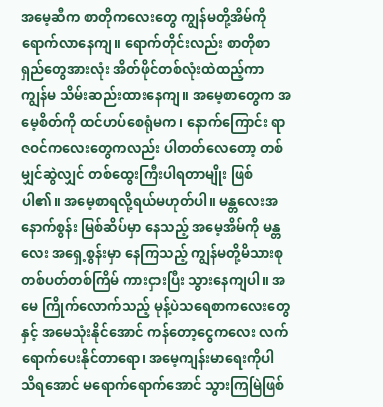အမေ့ဆီက စာတိုကလေးတွေ ကျွန်မတို့အိမ်ကို ရောက်လာနေကျ။ ရောက်တိုင်းလည်း စာတိုစာရှည်တွေအားလုံး အိတ်ဖိုင်တစ်လုံးထဲထည့်ကာ ကျွန်မ သိမ်းဆည်းထားနေကျ။ အမေ့စာတွေက အမေ့စိတ်ကို ထင်ဟပ်စေရုံမက၊ နောက်ကြောင်း ရာဇဝင်ကလေးတွေကလည်း ပါတတ်လေတော့ တစ်မျှင်ဆွဲလျှင် တစ်ထွေးကြီးပါရတာမျိုး ဖြစ်ပါ၏။ အမေ့စာရလို့ရယ်မဟုတ်ပါ။ မန္တလေးအနောက်စွန်း မြစ်ဆိပ်မှာ နေသည့် အမေ့အိမ်ကို မန္တလေး အရှေ့စွန်းမှာ နေကြသည့် ကျွန်မတို့မိသားစု တစ်ပတ်တစ်ကြိမ် ကားငှားပြီး သွားနေကျပါ။ အမေ ကြိုက်လောက်သည့် မုန့်ပဲသရေစာကလေးတွေနှင့် အမေသုံးနိုင်အောင် ကန်တော့ငွေကလေး လက်ရောက်ပေးနိုင်တာရော၊ အမေ့ကျန်းမာရေးကိုပါ သိရအောင် မရောက်ရောက်အောင် သွားကြမြဲဖြစ်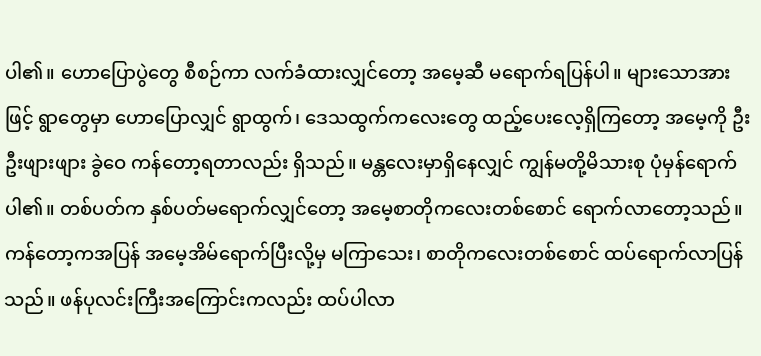ပါ၏။ ဟောပြောပွဲတွေ စီစဉ်ကာ လက်ခံထားလျှင်တော့ အမေ့ဆီ မရောက်ရပြန်ပါ။ များသောအားဖြင့် ရွာတွေမှာ ဟောပြောလျှင် ရွာထွက်၊ ဒေသထွက်ကလေးတွေ ထည့်ပေးလေ့ရှိကြတော့ အမေ့ကို ဦးဦးဖျားဖျား ခွဲဝေ ကန်တော့ရတာလည်း ရှိသည်။ မန္တလေးမှာရှိနေလျှင် ကျွန်မတို့မိသားစု ပုံမှန်ရောက်ပါ၏။ တစ်ပတ်က နှစ်ပတ်မရောက်လျှင်တော့ အမေ့စာတိုကလေးတစ်စောင် ရောက်လာတော့သည်။ ကန်တော့ကအပြန် အမေ့အိမ်ရောက်ပြီးလို့မှ မကြာသေး၊ စာတိုကလေးတစ်စောင် ထပ်ရောက်လာပြန်သည်။ ဖန်ပုလင်းကြီးအကြောင်းကလည်း ထပ်ပါလာ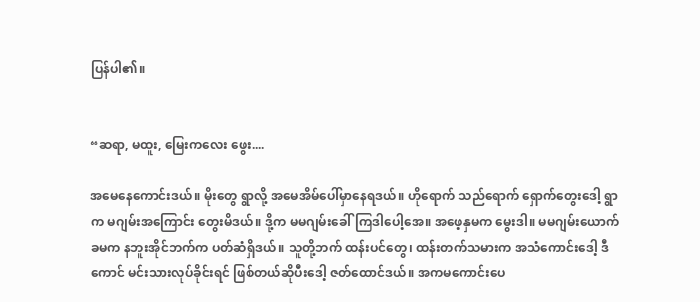ပြန်ပါ၏။


“ဆရာ, မထူး, မြေးကလေး ဖွေး....

အမေနေကောင်းဒယ်။ မိုးတွေ ရွာလို့ အမေအိမ်ပေါ်မှာနေရဒယ်။ ဟိုရောက် သည်ရောက် ရှောက်တွေးဒေါ့ ရွာက မဂျမ်းအကြောင်း တွေးမိဒယ်။ ဒို့က မမဂျမ်းခေါ်ကြဒါပေါ့အေ။ အဖေ့နှမက မွေးဒါ။ မမဂျမ်းယောက်ခမက နဘူးအိုင်ဘက်က ပတ်ဆံရှိဒယ်။ သူတို့ဘက် ထန်းပင်တွေ၊ ထန်းတက်သမားက အသံကောင်းဒေါ့ ဒီကောင် မင်းသားလုပ်ခိုင်းရင် ဖြစ်တယ်ဆိုပီးဒေါ့ ဇတ်ထောင်ဒယ်။ အကမကောင်းပေ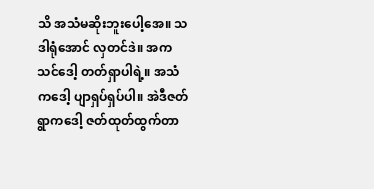သိ အသံမဆိုးဘူးပေါ့အေ။ သဒါရုံအောင် လှတင်ဒဲ။ အကသင်ဒေါ့ တတ်ရှာပါရဲ့။ အသံကဒေါ့ ပျာရှပ်ရှပ်ပါ။ အဲဒီဇတ် ရွာကဒေါ့ ဇတ်ထုတ်ထွက်တာ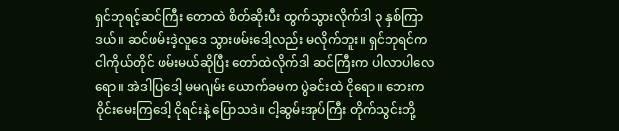ရှင်ဘုရင့်ဆင်ကြီး တောထဲ စိတ်ဆိုးပီး ထွက်သွားလိုက်ဒါ ၃ နှစ်ကြာဒယ်။ ဆင်ဖမ်းဒဲ့လူဒေ သွားဖမ်းဒေါ့လည်း မလိုက်ဘူး။ ရှင်ဘုရင်က ငါကိုယ်တိုင် ဖမ်းမယ်ဆိုပြီး တော်ထဲလိုက်ဒါ ဆင်ကြီးက ပါလာပါလေရော။ အဲဒါပြဒေါ့ မမဂျမ်း ယောက်ခမက ပွဲခင်းထဲ ငိုရော။ ဘေးက ဝိုင်းမေးကြဒေါ့ ငိုရင်းနဲ့ ပြောသဒဲ။ ငါ့ဆွမ်းအုပ်ကြီး တိုက်သွင်းဘို့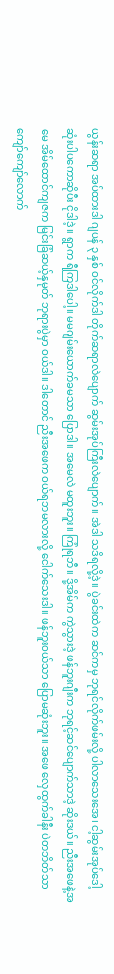ယွန်းဆရာ အပ်ထားဒါ ဂျပန် ၃ နှစ် ဝင်လိုက်ဒါ တိုက်ဆရာလဲပျောက် ဆွမ်းအုပ်ကြီးလဲပျောက်။ အဲဒါ သဒိရလို့ဒဲ့။ ပွဲခင်းထဲက ဆင်ကမှ ဘုရင်လိုက်ဖမ်းလို့ ပါလာသေးအေ၊ ငါ့ဆွမ်းအုပ်ဒေါ့ ဆုံးပါပကောဆိုပီး ငိုဒါဒဲ့။ ရွာက ရီကြဒါပေါ့။ မမဂျမ်းယောက်ခမသာ ပြောဒါ။ အမေလဲ မထူးဘူး။ ကြုံရဘီ။ ဒို့အိမ်က ကွဲသွားဒဲ့ ဖန်ဘူးဂျီးက ဘုရင့်ဆင်ပျောက်သာဒဲ့ ဆိုးဒယ်။ ညီးအဖေနဲ့အမေ အိမ်ထောင်ကျဇက မြင်းခြံဆယ့်နှမုတ် ဘုရားပွဲမှာ ဝယ်ဒါ။ ဒါတောင် ညီးအဖေက ဝယ်ရဘမလားလို့ ငေါက်သေးဒါ။ ဖန်ဘူးဝယ်သာ ပြောမဆုံးဘူး။ အဖေ လှေထွက်ခါနီး ပဲတဘိတ်သာကျော်ကျော်လောက်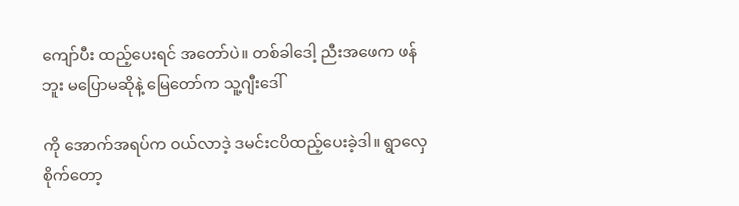ကျော်ပီး ထည့်ပေးရင် အတော်ပဲ။ တစ်ခါဒေါ့ ညီးအဖေက ဖန်ဘူး မပြောမဆိုနဲ့ မြေတော်က သူ့ဂျီးဒေါ်

ကို အောက်အရပ်က ဝယ်လာဒဲ့ ဒမင်းငပိထည့်ပေးခဲ့ဒါ။ ရွာလှေစိုက်တော့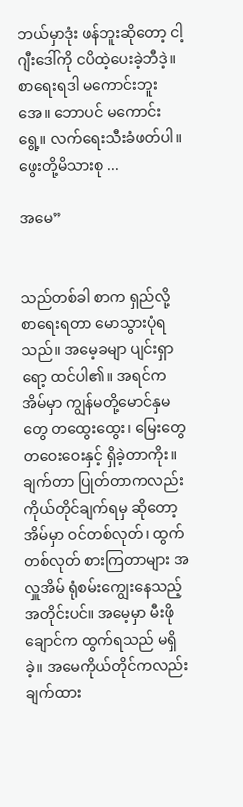ဘယ်မှာဒုံး ဖန်ဘူးဆိုတော့ ငါ့ဂျီးဒေါ်ကို ငပိထဲ့ပေးခဲ့ဘီဒဲ့။ စာရေးရဒါ မကောင်းဘူးအေ။ ဘောပင် မကောင်းရွေ့။ လက်ရေးသီးခံဖတ်ပါ။ ဖွေးတို့မိသားစု ...

အမေ”


သည်တစ်ခါ စာက ရှည်လို့ စာရေးရတာ မောသွားပုံရသည်။ အမေ့ခမျာ ပျင်းရှာရော့ ထင်ပါ၏။ အရင်က အိမ်မှာ ကျွန်မတို့မောင်နှမတွေ တထွေးထွေး၊ မြေးတွေ တဝေးဝေးနှင့် ရှိခဲ့တာကိုး။ ချက်တာ ပြုတ်တာကလည်း ကိုယ်တိုင်ချက်ရမှ ဆိုတော့ အိမ်မှာ ဝင်တစ်လုတ်၊ ထွက်တစ်လုတ် စားကြတာများ အလှူအိမ် ရုံစမ်းကျွေးနေသည့်အတိုင်းပင်။ အမေ့မှာ မီးဖိုချောင်က ထွက်ရသည် မရှိခဲ့။ အမေကိုယ်တိုင်ကလည်း ချက်ထား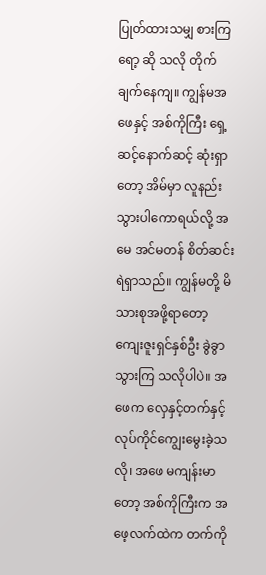ပြုတ်ထားသမျှ စားကြရော့ ဆို သလို တိုက်ချက်နေကျ။ ကျွန်မအဖေနှင့် အစ်ကိုကြီး ရှေ့ဆင့်နောက်ဆင့် ဆုံးရှာတော့ အိမ်မှာ လူနည်းသွားပါကောရယ်လို့ အမေ အင်မတန် စိတ်ဆင်းရဲရှာသည်။ ကျွန်မတို့ မိသားစုအဖို့ရာတော့ ကျေးဇူးရှင်နှစ်ဦး ခွဲခွာသွားကြ သလိုပါပဲ။ အဖေက လှေနှင့်တက်နှင့် လုပ်ကိုင်ကျွေးမွေးခဲ့သလို၊ အဖေ မကျန်းမာတော့ အစ်ကိုကြီးက အဖေ့လက်ထဲက တက်ကို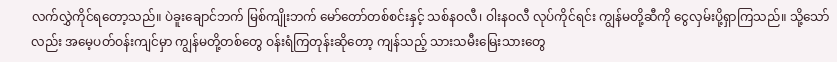လက်လွှဲကိုင်ရတော့သည်။ ပဲခူးချောင်ဘက် မြစ်ကျိုးဘက် မော်တော်တစ်စင်းနှင့် သစ်နဝလီ၊ ဝါးနဝလီ လုပ်ကိုင်ရင်း ကျွန်မတို့ဆီကို ငွေလှမ်းပို့ရှာကြသည်။ သို့သော်လည်း အမေ့ပတ်ဝန်းကျင်မှာ ကျွန်မတို့တစ်တွေ ဝန်းရံကြတုန်းဆိုတော့ ကျန်သည့် သားသမီးမြေးသားတွေ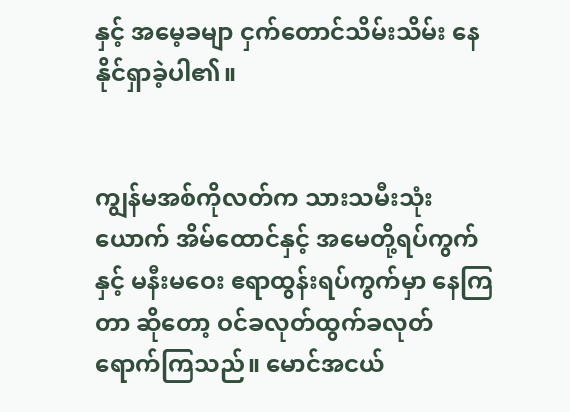နှင့် အမေ့ခမျာ ငှက်တောင်သိမ်းသိမ်း နေနိုင်ရှာခဲ့ပါ၏။


ကျွန်မအစ်ကိုလတ်က သားသမီးသုံးယောက် အိမ်ထောင်နှင့် အမေတို့ရပ်ကွက်နှင့် မနီးမဝေး ဧရာထွန်းရပ်ကွက်မှာ နေကြတာ ဆိုတော့ ဝင်ခလုတ်ထွက်ခလုတ် ရောက်ကြသည်။ မောင်အငယ်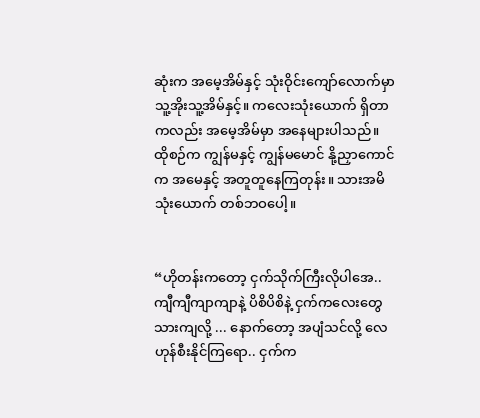ဆုံးက အမေ့အိမ်နှင့် သုံးဝိုင်းကျော်လောက်မှာ သူ့အိုးသူ့အိမ်နှင့်။ ကလေးသုံးယောက် ရှိတာကလည်း အမေ့အိမ်မှာ အနေများပါသည်။ ထိုစဉ်က ကျွန်မနှင့် ကျွန်မမောင် နို့ညှာကောင်က အမေနှင့် အတူတူနေကြတုန်း။ သားအမိသုံးယောက် တစ်ဘဝပေါ့။


“ဟိုတန်းကတော့ ငှက်သိုက်ကြီးလိုပါအေ.. ကျီကျီကျာကျာနဲ့ ပိစိပိစိနဲ့ ငှက်ကလေးတွေ သားကျလို့ ... နောက်တော့ အပျံသင်လို့ လေဟုန်စီးနိုင်ကြရော.. ငှက်က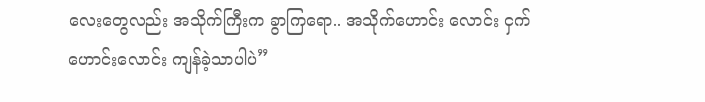လေးတွေလည်း အသိုက်ကြီးက ခွာကြရော.. အသိုက်ဟောင်း လောင်း ငှက်ဟောင်းလောင်း ကျန်ခဲ့သာပါပဲ”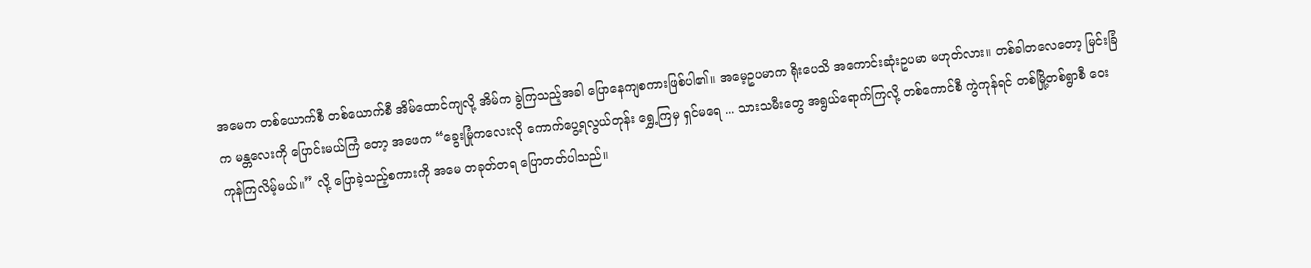အမေက တစ်ယောက်စီ တစ်ယောက်စီ အိမ်ထောင်ကျလို့ အိမ်က ခွဲကြသည့်အခါ ပြောနေကျစကားဖြစ်ပါ၏။ အမေ့ဥပမာက ရိုးပေသိ အကောင်းဆုံးဥပမာ မဟုတ်လား။ တစ်ခါတလေတော့ မြင်းခြံက မန္တလေးကို ပြောင်းမယ်ကြံ တော့ အဖေက “ခွေးမြုံကလေးလို ကောက်ပွေ့ရလွယ်တုန်း ရွှေ့ကြမှ ရှင်မရေ ... သားသမီးတွေ အရွယ်ရောက်ကြလို့ တစ်ကောင်စီ ကွဲကုန်ရင် တစ်မြို့တစ်ရွာစီ ဝေးကုန်ကြလိမ့်မယ်။” လို့ ပြောခဲ့သည့်စကားကို အမေ တခုတ်တရ ပြောတတ်ပါသည်။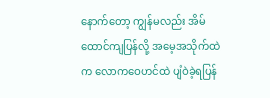နောက်တော့ ကျွန်မလည်း အိမ်ထောင်ကျပြန်လို့ အမေ့အသိုက်ထဲက လောကဝေဟင်ထဲ ပျံဝဲခဲ့ရပြန်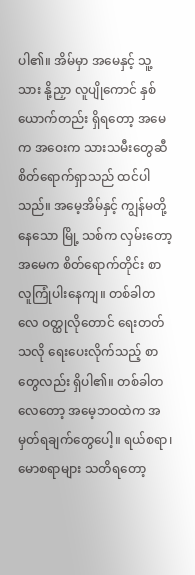ပါ၏။ အိမ်မှာ အမေနှင့် သူ့သား နို့ညှာ လူပျိုကောင် နှစ်ယောက်တည်း ရှိရတော့ အမေက အဝေးက သားသမီးတွေဆီ စိတ်ရောက်ရှာသည် ထင်ပါသည်။ အမေ့အိမ်နှင့် ကျွန်မတို့နေသော မြို့ သစ်က လှမ်းတော့ အမေက စိတ်ရောက်တိုင်း စာလူကြုံပါးနေကျ။ တစ်ခါတလေ ဝတ္ထုလိုတောင် ရေးတတ်သလို ရေးပေးလိုက်သည့် စာတွေလည်း ရှိပါ၏။ တစ်ခါတလေတော့ အမေ့ဘဝထဲက အမှတ်ရချက်တွေပေါ့။ ရယ်စရာ၊ မောစရာများ သတိရတော့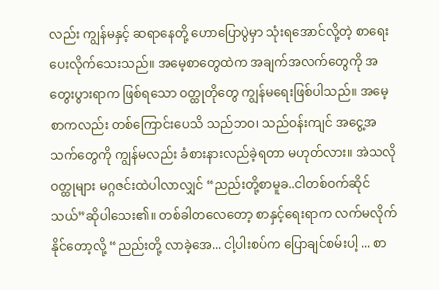လည်း ကျွန်မနှင့် ဆရာနေတို့ ဟောပြောပွဲမှာ သုံးရအောင်လို့တဲ့ စာရေးပေးလိုက်သေးသည်။ အမေ့စာတွေထဲက အချက်အလက်တွေကို အတွေးပွားရာက ဖြစ်ရသော ဝတ္ထုတိုတွေ ကျွန်မရေးဖြစ်ပါသည်။ အမေ့စာကလည်း တစ်ကြောင်းပေသိ သည်ဘဝ၊ သည်ဝန်းကျင် အငွေ့အသက်တွေကို ကျွန်မလည်း ခံစားနားလည်ခဲ့ရတာ မဟုတ်လား။ အဲသလို ဝတ္ထုများ မဂ္ဂဇင်းထဲပါလာလျှင် “ညည်းတို့စာမူခ..ငါတစ်ဝက်ဆိုင်သယ်”ဆိုပါသေး၏။ တစ်ခါတလေတော့ စာနှင့်ရေးရာက လက်မလိုက်နိုင်တော့လို့ “ညည်းတို့ လာခဲ့အေ... ငါ့ပါးစပ်က ပြောချင်စမ်းပါ့ ... စာ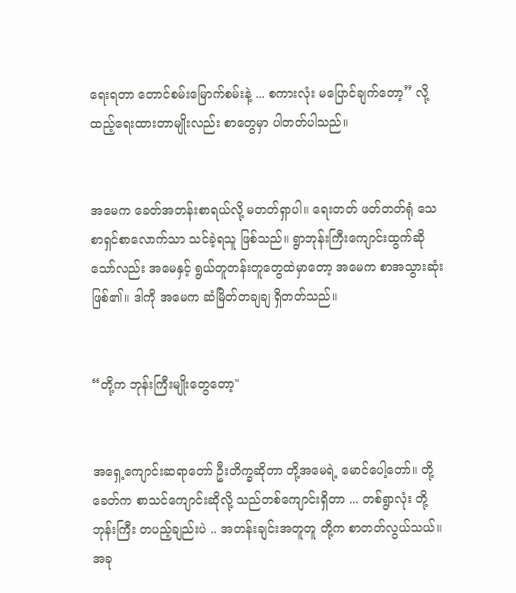ရေးရတာ တောင်စမ်းမြောက်စမ်းနဲ့ ... စကားလုံး မပြောင်ချက်တော့” လို့ထည့်ရေးထားတာမျိုးလည်း စာတွေမှာ ပါတတ်ပါသည်။


အမေက ခေတ်အတန်းစာရယ်လို့ မတတ်ရှာပါ။ ရေးတတ် ဖတ်တတ်ရုံ သေစာရှင်စာလောက်သာ သင်ခဲ့ရသူ ဖြစ်သည်။ ရွာဘုန်းကြီးကျောင်းထွက်ဆိုသော်လည်း အမေနှင့် ရွယ်တူတန်းတူတွေထဲမှာတော့ အမေက စာအသွားဆုံးဖြစ်၏။ ဒါကို အမေက ဆံမြိတ်တချချ ရှိတတ်သည်။


“တို့က ဘုန်းကြီးမျိုးတွေတော့"


အရှေ့ကျောင်းဆရာတော် ဦးတိက္ခဆိုတာ တို့အမေရဲ့ မောင်ပေါ့တော်။ တို့ခေတ်က စာသင်ကျောင်းဆိုလို့ သည်တစ်ကျောင်းရှိတာ ... တစ်ရွာလုံး တို့ဘုန်းကြီး တပည့်ချည်းပဲ .. အတန်းချင်းအတူတူ တို့က စာတတ်လွယ်သယ်။ အခု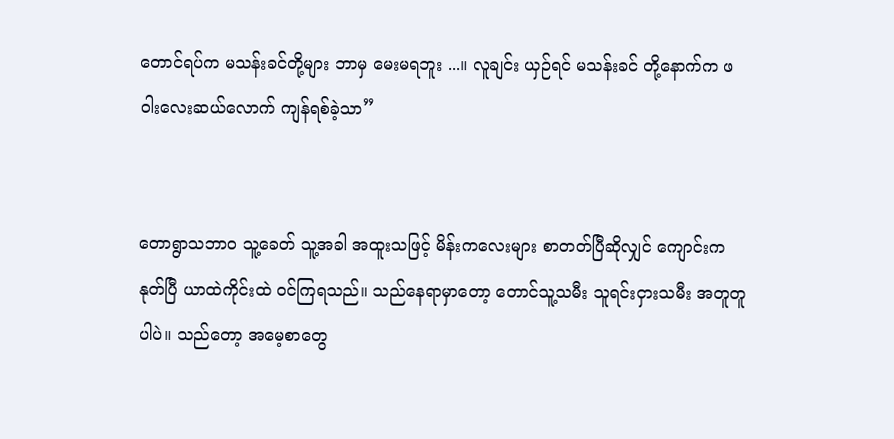တောင်ရပ်က မသန်းခင်တို့များ ဘာမှ မေးမရဘူး ...။ လူချင်း ယှဉ်ရင် မသန်းခင် တို့နောက်က ဖဝါးလေးဆယ်လောက် ကျန်ရစ်ခဲ့သာ”


တောရွာသဘာဝ သူ့ခေတ် သူ့အခါ အထူးသဖြင့် မိန်းကလေးများ စာတတ်ပြီဆိုလျှင် ကျောင်းက နုတ်ပြီ ယာထဲကိုင်းထဲ ဝင်ကြရသည်။ သည်နေရာမှာတော့ တောင်သူ့သမီး သူရင်းငှားသမီး အတူတူပါပဲ။ သည်တော့ အမေ့စာတွေ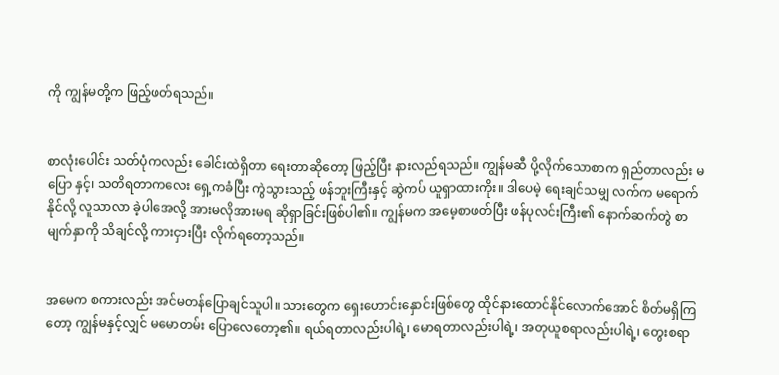ကို ကျွန်မတို့က ဖြည့်ဖတ်ရသည်။


စာလုံးပေါင်း သတ်ပုံကလည်း ခေါင်းထဲရှိတာ ရေးတာဆိုတော့ ဖြည့်ပြီး နားလည်ရသည်။ ကျွန်မဆီ ပို့လိုက်သောစာက ရှည်တာလည်း မပြော နှင့်၊ သတိရတာကလေး ရှေ့ကခံပြီး ကွဲသွားသည့် ဖန်ဘူးကြီးနှင့် ဆွဲကပ် ယူရှာထားကိုး။ ဒါပေမဲ့ ရေးချင်သမျှ လက်က မရောက်နိုင်လို့ လူသာလာ ခဲ့ပါအေလို့ အားမလိုအားမရ ဆိုရှာခြင်းဖြစ်ပါ၏။ ကျွန်မက အမေ့စာဖတ်ပြီး ဖန်ပုလင်းကြီး၏ နောက်ဆက်တွဲ စာမျက်နှာကို သိချင်လို့ ကားငှားပြီး လိုက်ရတော့သည်။


အမေက စကားလည်း အင်မတန်ပြောချင်သူပါ။ သားတွေက ရှေးဟောင်းနှောင်းဖြစ်တွေ ထိုင်နားထောင်နိုင်လောက်အောင် စိတ်မရှိကြတော့ ကျွန်မနှင့်လျှင် မမောတမ်း ပြောလေတော့၏။ ရယ်ရတာလည်းပါရဲ့၊ မောရတာလည်းပါရဲ့၊ အတုယူစရာလည်းပါရဲ့၊ တွေးစရာ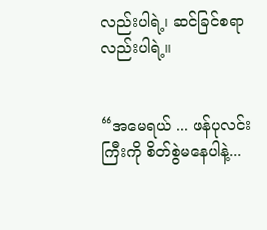လည်းပါရဲ့၊ ဆင်ခြင်စရာလည်းပါရဲ့။


“အမေရယ် ... ဖန်ပုလင်းကြီးကို စိတ်စွဲမနေပါနဲ့...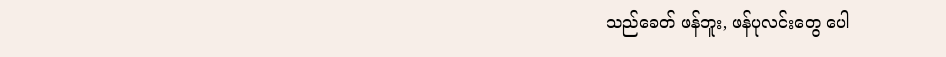သည်ခေတ် ဖန်ဘူး, ဖန်ပုလင်းတွေ ပေါ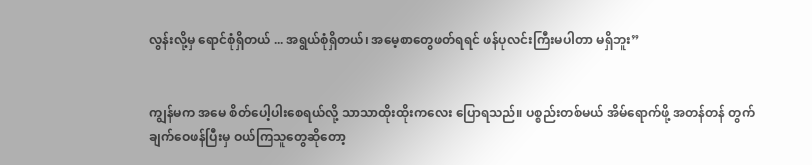လွန်းလို့မှ ရောင်စုံရှိတယ် ... အရွယ်စုံရှိတယ်၊ အမေ့စာတွေဖတ်ရရင် ဖန်ပုလင်းကြီးမပါတာ မရှိဘူး”


ကျွန်မက အမေ စိတ်ပေါ့ပါးစေရယ်လို့ သာသာထိုးထိုးကလေး ပြောရသည်။ ပစ္စည်းတစ်မယ် အိမ်ရောက်ဖို့ အတန်တန် တွက်ချက်ဝေဖန်ပြီးမှ ဝယ်ကြသူတွေဆိုတော့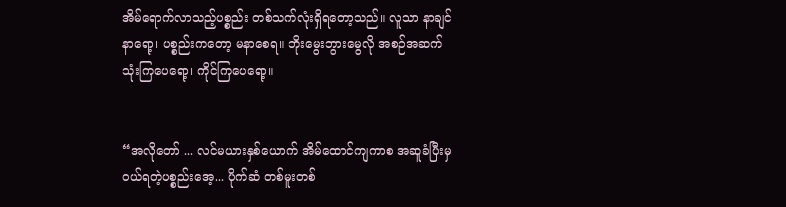အိမ်ရောက်လာသည့်ပစ္စည်း တစ်သက်လုံးရှိရတော့သည်။ လူသာ နာချင်နာရော့၊ ပစ္စည်းကတော့ မနာစေရ။ ဘိုးမွေးဘွားမွေလို အစဉ်အဆက် သုံးကြပေရော့၊ ကိုင်ကြပေရော့။


“အလိုတော် ... လင်မယားနှစ်ယောက် အိမ်ထောင်ကျကာစ အဆူခံပြီးမှ ဝယ်ရတဲ့ပစ္စည်းအေ့... ပိုက်ဆံ တစ်မူးတစ်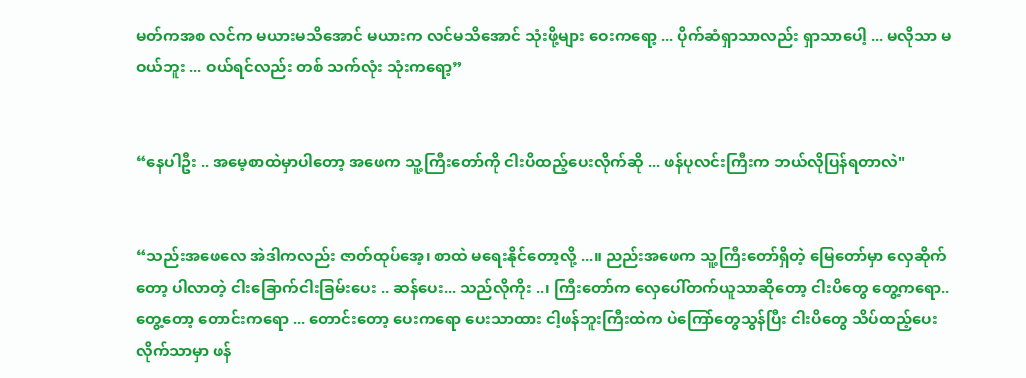မတ်ကအစ လင်က မယားမသိအောင် မယားက လင်မသိအောင် သုံးဖို့များ ဝေးကရော့ ... ပိုက်ဆံရှာသာလည်း ရှာသာပေါ့ ... မလိုသာ မဝယ်ဘူး ... ဝယ်ရင်လည်း တစ် သက်လုံး သုံးကရော့”


“နေပါဦး .. အမေ့စာထဲမှာပါတော့ အဖေက သူ့ကြီးတော်ကို ငါးပိထည့်ပေးလိုက်ဆို ... ဖန်ပုလင်းကြီးက ဘယ်လိုပြန်ရတာလဲ"


“သည်းအဖေလေ အဲဒါကလည်း ဇာတ်ထုပ်အေ့၊ စာထဲ မရေးနိုင်တော့လို့ ...။ ညည်းအဖေက သူ့ကြီးတော်ရှိတဲ့ မြေတော်မှာ လှေဆိုက်တော့ ပါလာတဲ့ ငါးခြောက်ငါးခြမ်းပေး .. ဆန်ပေး... သည်လိုကိုး ..၊ ကြီးတော်က လှေပေါ်တက်ယူသာဆိုတော့ ငါးပိတွေ တွေ့ကရော.. တွေ့တော့ တောင်းကရော ... တောင်းတော့ ပေးကရော ပေးသာထား ငါ့ဖန်ဘူးကြီးထဲက ပဲကြော်တွေသွန်ပြီး ငါးပိတွေ သိပ်ထည့်ပေးလိုက်သာမှာ ဖန်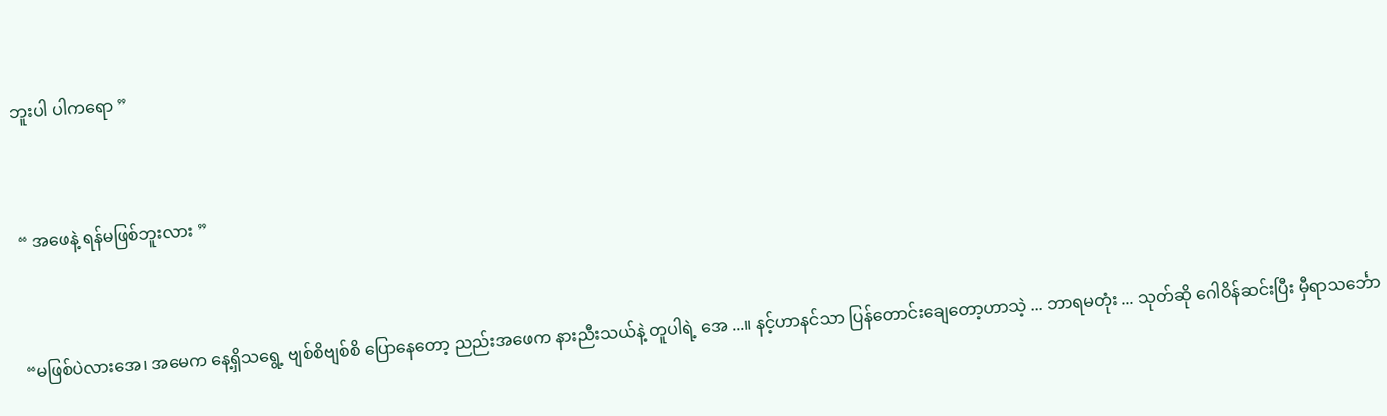ဘူးပါ ပါကရော ”


“ အဖေနဲ့ ရန်မဖြစ်ဘူးလား ”


“မဖြစ်ပဲလားအေ၊ အမေက နေ့ရှိသရွေ့ ဗျစ်စိဗျစ်စိ ပြောနေတော့ ညည်းအဖေက နားညီးသယ်နဲ့ တူပါရဲ့ အေ ...။ နင့်ဟာနင်သာ ပြန်တောင်းချေတော့ဟာသဲ့ ... ဘာရမတုံး ... သုတ်ဆို ဂေါဝိန်ဆင်းပြီး မှီရာသင်္ဘော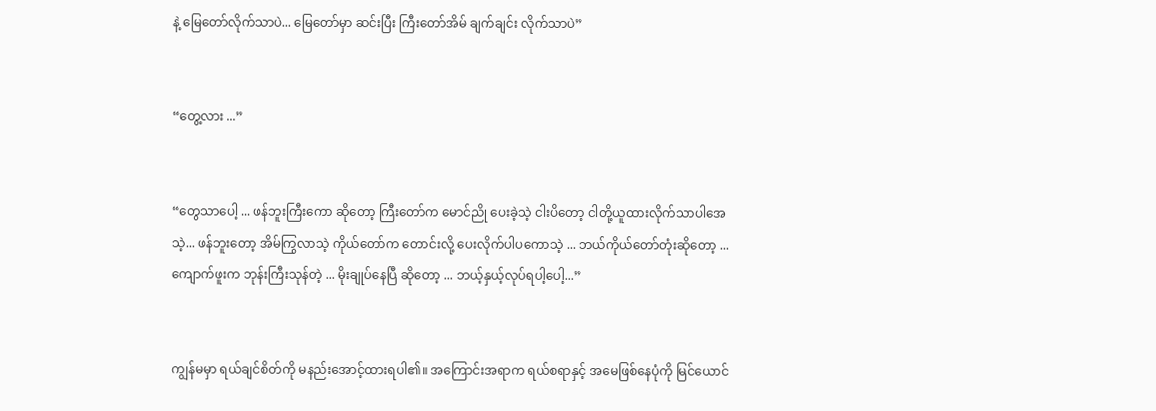နဲ့ မြေတော်လိုက်သာပဲ... မြေတော်မှာ ဆင်းပြီး ကြီးတော်အိမ် ချက်ချင်း လိုက်သာပဲ”


“တွေ့လား ...”


“တွေသာပေါ့ ... ဖန်ဘူးကြီးကော ဆိုတော့ ကြီးတော်က မောင်ညို ပေးခဲ့သဲ့ ငါးပိတော့ ငါတို့ယူထားလိုက်သာပါအေသဲ့... ဖန်ဘူးတော့ အိမ်ကြွလာသဲ့ ကိုယ်တော်က တောင်းလို့ ပေးလိုက်ပါပကောသဲ့ ... ဘယ်ကိုယ်တော်တုံးဆိုတော့ ... ကျောက်ဖူးက ဘုန်းကြီးသုန်တဲ့ ... မိုးချုပ်နေပြီ ဆိုတော့ ... ဘယ့်နှယ့်လုပ်ရပါ့ပေါ့...”


ကျွန်မမှာ ရယ်ချင်စိတ်ကို မနည်းအောင့်ထားရပါ၏။ အကြောင်းအရာက ရယ်စရာနှင့် အမေဖြစ်နေပုံကို မြင်ယောင်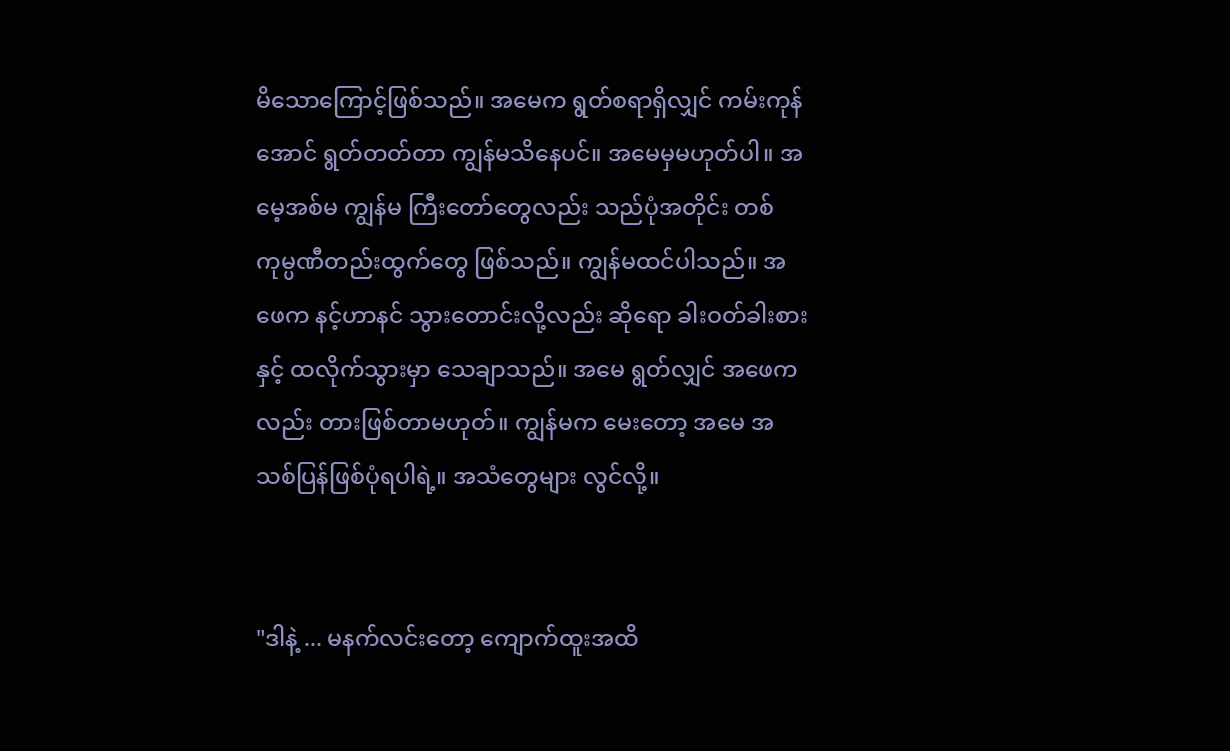မိသောကြောင့်ဖြစ်သည်။ အမေက ရွတ်စရာရှိလျှင် ကမ်းကုန်အောင် ရွတ်တတ်တာ ကျွန်မသိနေပင်။ အမေမှမဟုတ်ပါ။ အမေ့အစ်မ ကျွန်မ ကြီးတော်တွေလည်း သည်ပုံအတိုင်း တစ်ကုမ္ပဏီတည်းထွက်တွေ ဖြစ်သည်။ ကျွန်မထင်ပါသည်။ အဖေက နင့်ဟာနင် သွားတောင်းလို့လည်း ဆိုရော ခါးဝတ်ခါးစားနှင့် ထလိုက်သွားမှာ သေချာသည်။ အမေ ရွတ်လျှင် အဖေကလည်း တားဖြစ်တာမဟုတ်။ ကျွန်မက မေးတော့ အမေ အသစ်ပြန်ဖြစ်ပုံရပါရဲ့။ အသံတွေများ လွင်လို့။


"ဒါနဲ့ ... မနက်လင်းတော့ ကျောက်ထူးအထိ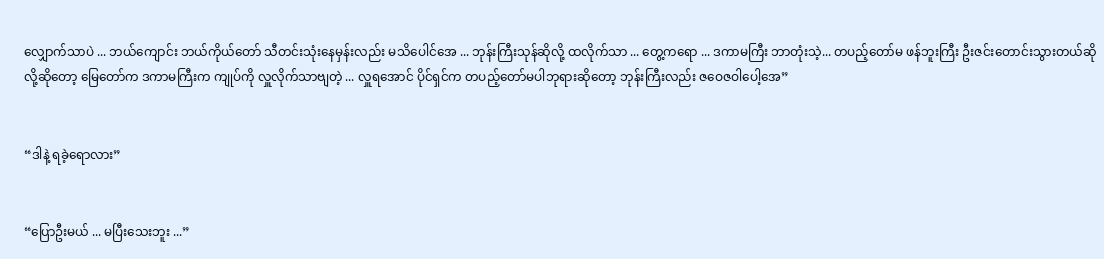လျှောက်သာပဲ ... ဘယ်ကျောင်း ဘယ်ကိုယ်တော် သီတင်းသုံးနေမှန်းလည်း မသိပေါင်အေ ... ဘုန်းကြီးသုန်ဆိုလို့ ထလိုက်သာ ... တွေ့ကရော ... ဒကာမကြီး ဘာတုံးသဲ့... တပည့်တော်မ ဖန်ဘူးကြီး ဦးဇင်းတောင်းသွားတယ်ဆိုလို့ဆိုတော့ မြေတော်က ဒကာမကြီးက ကျုပ်ကို လှူလိုက်သာဗျတဲ့ ... လှူရအောင် ပိုင်ရှင်က တပည့်တော်မပါဘုရားဆိုတော့ ဘုန်းကြီးလည်း ဇဝေဇဝါပေါ့အေ”


“ဒါနဲ့ ရခဲ့ရောလား”


“ပြောဦးမယ် ... မပြီးသေးဘူး ...”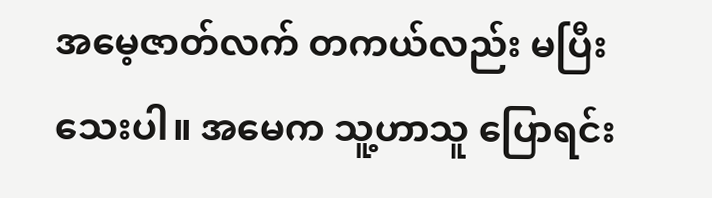အမေ့ဇာတ်လက် တကယ်လည်း မပြီးသေးပါ။ အမေက သူ့ဟာသူ ပြောရင်း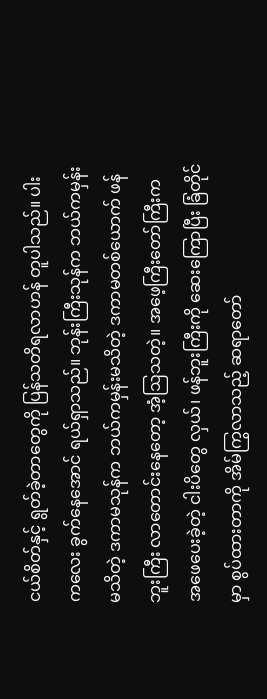ငယ်စိတ်နှင့် ရွတ်ခဲ့တာတွေကို ပြန်သတိရလာဟန် တူပါသည်။ ပါးကလေး ခွက်နေအောင် ရယ်ရှာသည်။ ဘုန်းကြီးသုန်က ဘယ်ကမှန်းမသိတဲ့ ဒကာမသုန်က ဘယ်ကမှန်းမသိတဲ့ ဒကာမတစ်ယောက် ဖန်ဘူးကြီး လာတောင်းနေတော့ အံ့ဩသတဲ့။ အဖေ့ကြီးတော်ကြီးက အဖေပေးခဲ့တဲ့ ငါးပိတွေ လှယ်၊ ဖန်ဘူးကြီးကို ဆေးကြောပြီး ခြံတိုင်မှာ စွပ်ထားတာကို အိမ်ကြွလာသည့် ဆရာတော်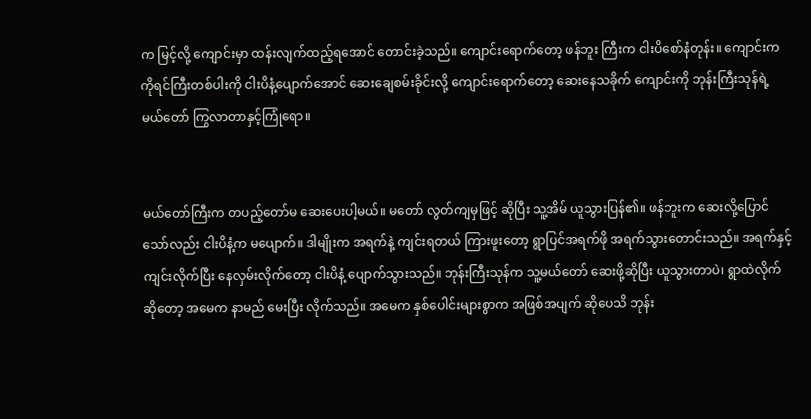က မြင့်လို့ ကျောင်းမှာ ထန်းလျက်ထည့်ရအောင် တောင်းခဲ့သည်။ ကျောင်းရောက်တော့ ဖန်ဘူး ကြီးက ငါးပိစော်နံတုန်း။ ကျောင်းက ကိုရင်ကြီးတစ်ပါးကို ငါးပိနံ့ပျောက်အောင် ဆေးချေစမ်းခိုင်းလို့ ကျောင်းရောက်တော့ ဆေးနေသခိုက် ကျောင်းကို ဘုန်းကြီးသုန်ရဲ့ မယ်တော် ကြွလာတာနှင့်ကြုံရော။


မယ်တော်ကြီးက တပည့်တော်မ ဆေးပေးပါ့မယ်။ မတော် လွတ်ကျမှဖြင့် ဆိုပြီး သူ့အိမ် ယူသွားပြန်၏။ ဖန်ဘူးက ဆေးလို့ပြောင်သော်လည်း ငါးပိနံ့က မပျောက်။ ဒါမျိုးက အရက်နဲ့ ကျင်းရတယ် ကြားဖူးတော့ ရွာပြင်အရက်ဖို အရက်သွားတောင်းသည်။ အရက်နှင့် ကျင်းလိုက်ပြီး နေလှမ်းလိုက်တော့ ငါးပိနံ့ ပျောက်သွားသည်။ ဘုန်းကြီးသုန်က သူ့မယ်တော် ဆေးဖို့ဆိုပြီး ယူသွားတာပဲ၊ ရွာထဲလိုက်ဆိုတော့ အမေက နာမည် မေးပြီး လိုက်သည်။ အမေက နှစ်ပေါင်းများစွာက အဖြစ်အပျက် ဆိုပေသိ ဘုန်း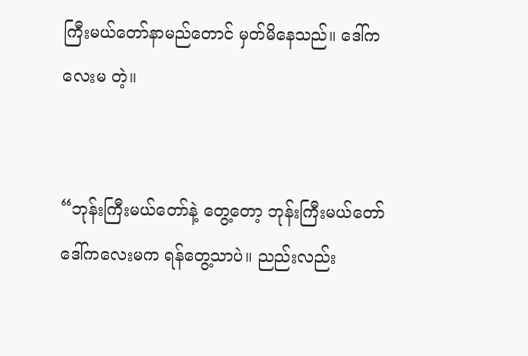ကြီးမယ်တော်နာမည်တောင် မှတ်မိနေသည်။ ဒေါ်ကလေးမ တဲ့။


“ဘုန်းကြီးမယ်တော်နဲ့ တွေ့တော့ ဘုန်းကြီးမယ်တော် ဒေါ်ကလေးမက ရန်တွေ့သာပဲ။ ညည်းလည်း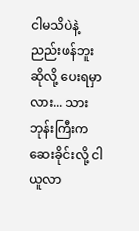ငါမသိပဲနဲ့ ညည်းဖန်ဘူးဆိုလို့ ပေးရမှာလား... သားဘုန်းကြီးက ဆေးခိုင်းလို့ ငါယူလာ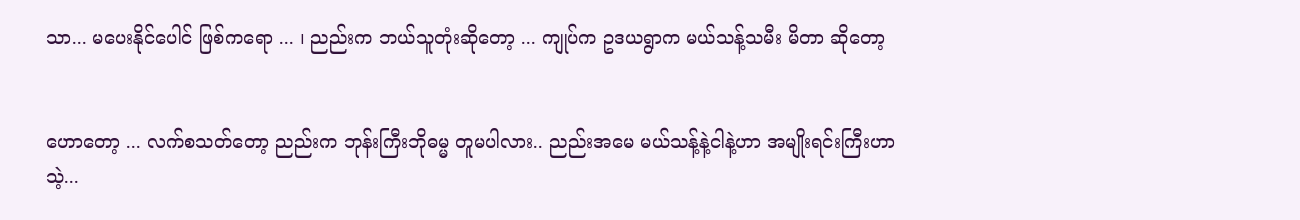သာ... မပေးနိုင်ပေါင် ဖြစ်ကရော ... ၊ ညည်းက ဘယ်သူတုံးဆိုတော့ ... ကျုပ်က ဥဒယရွာက မယ်သန့်သမီး မိတာ ဆိုတော့


ဟောတော့ ... လက်စသတ်တော့ ညည်းက ဘုန်းကြီးဘိုဓမ္မ တူမပါလား.. ညည်းအမေ မယ်သန့်နဲ့ငါနဲ့ဟာ အမျိုးရင်းကြီးဟာသဲ့...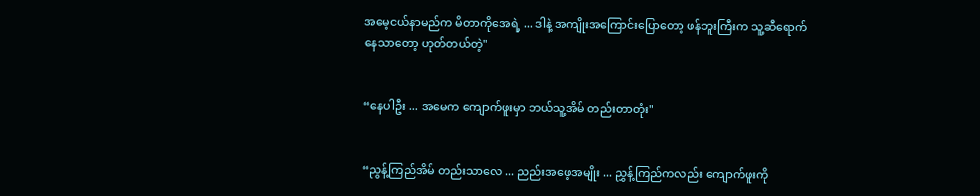အမေ့ငယ်နာမည်က မိတာကိုအေရဲ့ ... ဒါနဲ့ အကျိုးအကြောင်းပြောတော့ ဖန်ဘူးကြီးက သူ့ဆီရောက်နေသာတော့ ဟုတ်တယ်တဲ့"


“နေပါဦး ... အမေက ကျောက်ဖူးမှာ ဘယ်သူ့အိမ် တည်းတာတုံး"


“ညွန့်ကြည်အိမ် တည်းသာလေ ... ညည်းအဖေ့အမျိုး ... ညွှန့်ကြည်ကလည်း ကျောက်ဖူးကို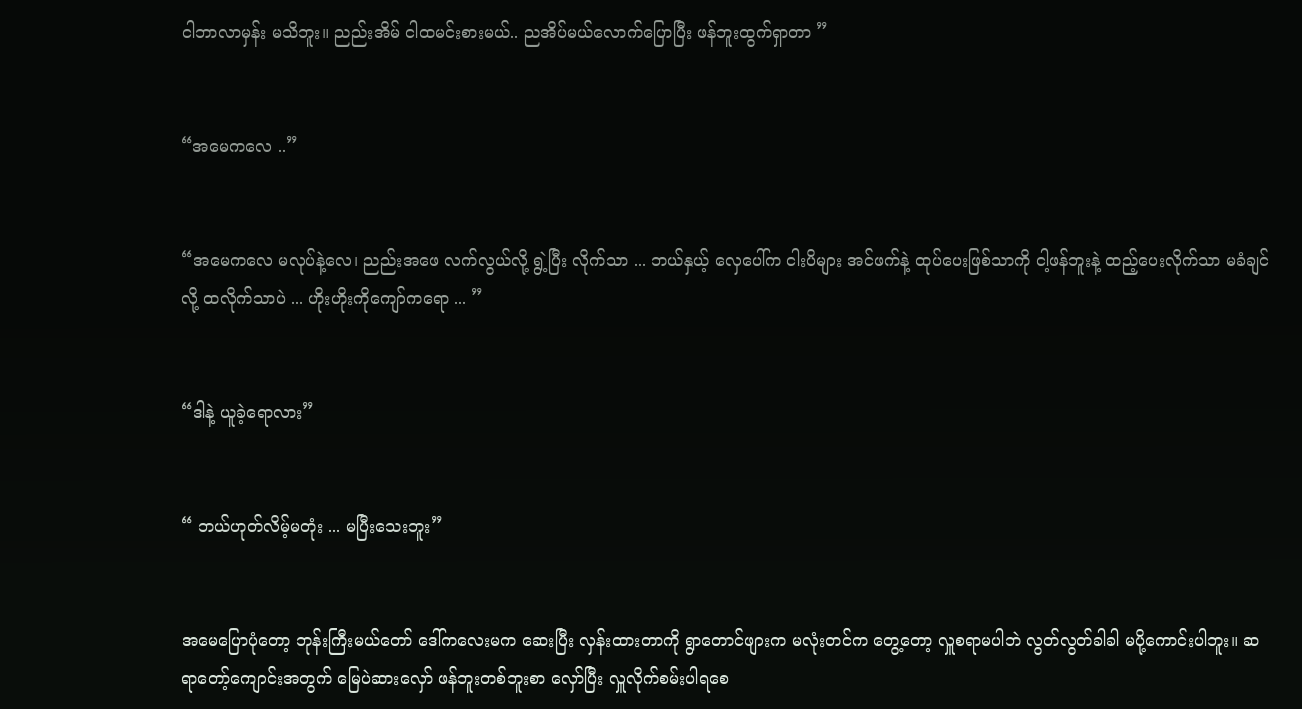ငါဘာလာမှန်း မသိဘူး။ ညည်းအိမ် ငါထမင်းစားမယ်.. ညအိပ်မယ်လောက်ပြောပြီး ဖန်ဘူးထွက်ရှာတာ ”


“အမေကလေ ..”


“အမေကလေ မလုပ်နဲ့လေ၊ ညည်းအဖေ လက်လွယ်လို့ ရွဲ့ပြီး လိုက်သာ ... ဘယ်နှယ့် လှေပေါ်က ငါးပိများ အင်ဖက်နဲ့ ထုပ်ပေးဖြစ်သာကို ငါ့ဖန်ဘူးနဲ့ ထည့်ပေးလိုက်သာ မခံချင်လို့ ထလိုက်သာပဲ ... ဟိုးဟိုးကိုကျော်ကရော ... ”


“ဒါနဲ့ ယူခဲ့ရောလား”


“ ဘယ်ဟုတ်လိမ့်မတုံး ... မပြီးသေးဘူး”


အမေပြောပုံတော့ ဘုန်းကြီးမယ်တော် ဒေါ်ကလေးမက ဆေးပြီး လှန်းထားတာကို ရွာတောင်ဖျားက မလုံးတင်က တွေ့တော့ လှူစရာမပါဘဲ လွတ်လွတ်ခါခါ မပို့ကောင်းပါဘူး။ ဆရာတော့်ကျောင်းအတွက် မြေပဲဆားလှော် ဖန်ဘူးတစ်ဘူးစာ လှော်ပြီး လှူလိုက်စမ်းပါရစေ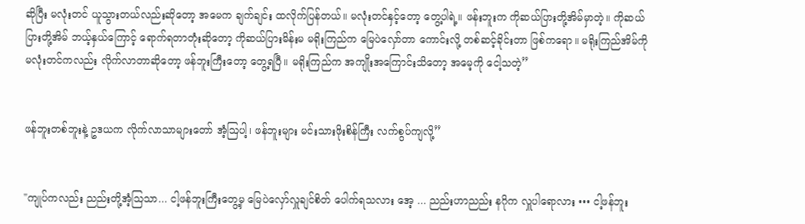ဆိုပြီး မလုံးတင် ယူသွားတယ်လည်းဆိုတော့ အမေက ချက်ချင်း ထလိုက်ပြန်တယ်။ မလုံးတင်နှင့်တော့ တွေ့ပါရဲ့။ ဖန်းဘူးက ကိုဆယ်ပြားတို့အိမ်မှာတဲ့။ ကိုဆယ်ပြားတို့အိမ် ဘယ့်နှယ်ကြောင့် ရောက်ရတာတုံးဆိုတော့ ကိုဆယ်ပြားမိန်းမ မရိုးကြည်က မြေပဲလှော်တာ ကောင်းလို့ တစ်ဆင့်ခိုင်းတာ ဖြစ်ကရော။ မရိုးကြည်အိမ်ကို မလုံးတင်ကလည်း လိုက်လာတာဆိုတော့ ဖန်ဘူးကြီးတော့ တွေ့ရပြီ။ မရိုးကြည်က အကျိုးအကြောင်းသိတော့ အမေ့ကို ငေါ့သတဲ့”


ဖန်ဘူးတစ်ဘူးနဲ့ ဥဒယက လိုက်လာသာများတော် အံ့ဩပါ့၊ ဖန်ဘူးများ မင်းသားဖိုးစိန်ကြီး လက်စွပ်ကျလို့”


"ကျုပ်ကလည်း ညည်းတို့အံ့သြသာ... ငါ့ဖန်ဘူးကြီးတွေ့မှ မြေပဲလှော်လှူချင်စိတ် ပေါက်ရသလား အေ့ ... ညည်းဟာညည်း နဂိုက လှူပါရောလား ••• ငါ့ဖန်ဘူး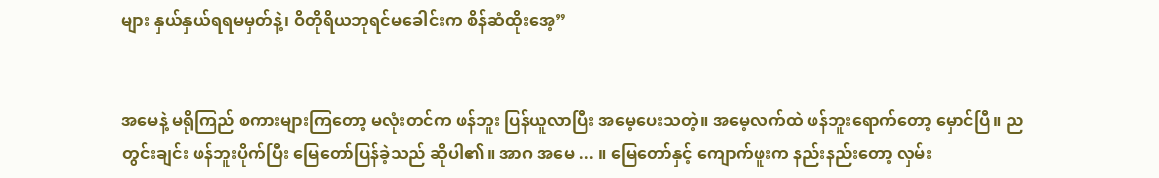များ နှယ်နှယ်ရရမမှတ်နဲ့၊ ဝိတိုရိယဘုရင်မခေါင်းက စိန်ဆံထိုးအေ့”


အမေနဲ့ မရိုကြည် စကားများကြတော့ မလုံးတင်က ဖန်ဘူး ပြန်ယူလာပြီး အမေ့ပေးသတဲ့။ အမေ့လက်ထဲ ဖန်ဘူးရောက်တော့ မှောင်ပြီ။ ညတွင်းချင်း ဖန်ဘူးပိုက်ပြီး မြေတော်ပြန်ခဲ့သည် ဆိုပါ၏။ အာဂ အမေ ... ။ မြေတော်နှင့် ကျောက်ဖူးက နည်းနည်းတော့ လှမ်း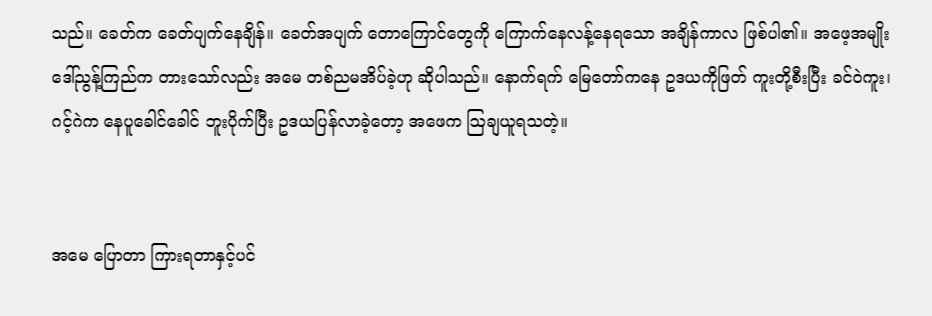သည်။ ခေတ်က ခေတ်ပျက်နေချိန်။ ခေတ်အပျက် တောကြောင်တွေကို ကြောက်နေလန့်နေရသော အချိန်ကာလ ဖြစ်ပါ၏။ အဖေ့အမျိုး ဒေါ်ညွန့်ကြည်က တားသော်လည်း အမေ တစ်ညမအိပ်ခဲ့ဟု ဆိုပါသည်။ နောက်ရက် မြေတော်ကနေ ဥဒယကိုဖြတ် ကူးတို့စီးပြီး ခင်ဝဲကူး၊ ဂင့်ဂဲက နေပူခေါင်ခေါင် ဘူးပိုက်ပြီး ဥဒယပြန်လာခဲ့တော့ အဖေက သြချယူရသတဲ့။


အမေ ပြောတာ ကြားရတာနှင့်ပင်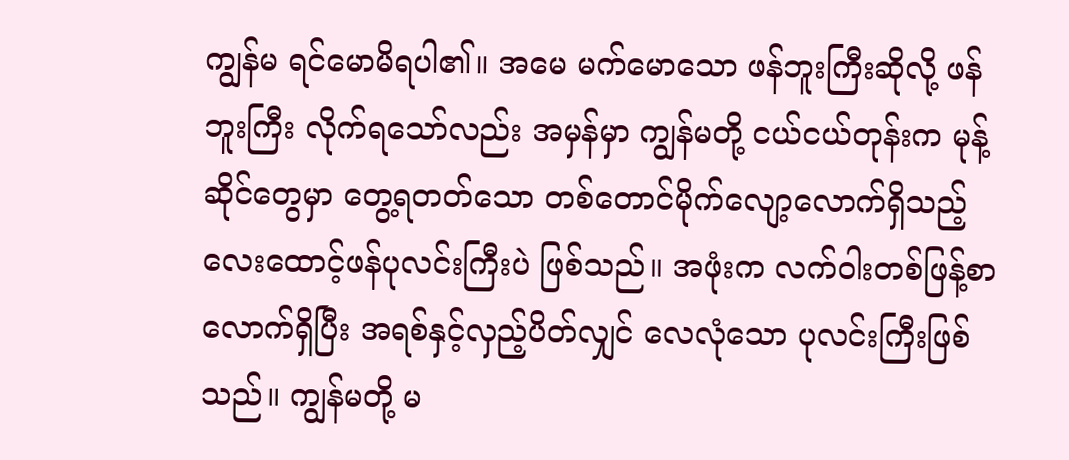ကျွန်မ ရင်မောမိရပါ၏။ အမေ မက်မောသော ဖန်ဘူးကြီးဆိုလို့ ဖန်ဘူးကြီး လိုက်ရသော်လည်း အမှန်မှာ ကျွန်မတို့ ငယ်ငယ်တုန်းက မုန့်ဆိုင်တွေမှာ တွေ့ရတတ်သော တစ်တောင်မိုက်လျော့လောက်ရှိသည့် လေးထောင့်ဖန်ပုလင်းကြီးပဲ ဖြစ်သည်။ အဖုံးက လက်ဝါးတစ်ဖြန့်စာလောက်ရှိပြီး အရစ်နှင့်လှည့်ပိတ်လျှင် လေလုံသော ပုလင်းကြီးဖြစ်သည်။ ကျွန်မတို့ မ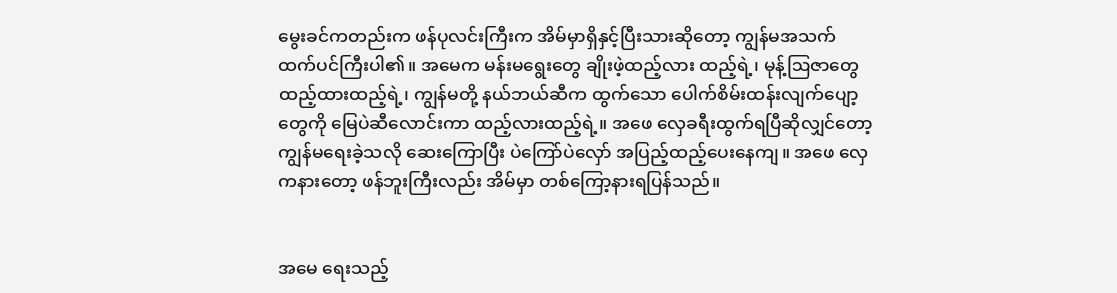မွေးခင်ကတည်းက ဖန်ပုလင်းကြီးက အိမ်မှာရှိနှင့်ပြီးသားဆိုတော့ ကျွန်မအသက်ထက်ပင်ကြီးပါ၏။ အမေက မန်းမရွေးတွေ ချိုးဖဲ့ထည့်လား ထည့်ရဲ့၊ မုန့်ဩဇာတွေ ထည့်ထားထည့်ရဲ့၊ ကျွန်မတို့ နယ်ဘယ်ဆီက ထွက်သော ပေါက်စိမ်းထန်းလျက်ပျော့တွေကို မြေပဲဆီလောင်းကာ ထည့်လားထည့်ရဲ့။ အဖေ လှေခရီးထွက်ရပြီဆိုလျှင်တော့ ကျွန်မရေးခဲ့သလို ဆေးကြောပြီး ပဲကြော်ပဲလှော် အပြည့်ထည့်ပေးနေကျ။ အဖေ လှေကနားတော့ ဖန်ဘူးကြီးလည်း အိမ်မှာ တစ်ကြော့နားရပြန်သည်။


အမေ ရေးသည့်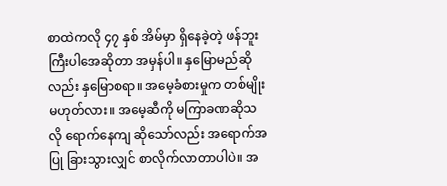စာထဲကလို ၄၇ နှစ် အိမ်မှာ ရှိနေခဲ့တဲ့ ဖန်ဘူးကြီးပါအေဆိုတာ အမှန်ပါ။ နှမြောမည်ဆိုလည်း နှမြောစရာ။ အမေ့ခံစားမှုက တစ်မျိုးမဟုတ်လား။ အမေ့ဆီကို မကြာခဏဆိုသလို ရောက်နေကျ ဆိုသော်လည်း အရောက်အပြု ခြားသွားလျှင် စာလိုက်လာတာပါပဲ။ အ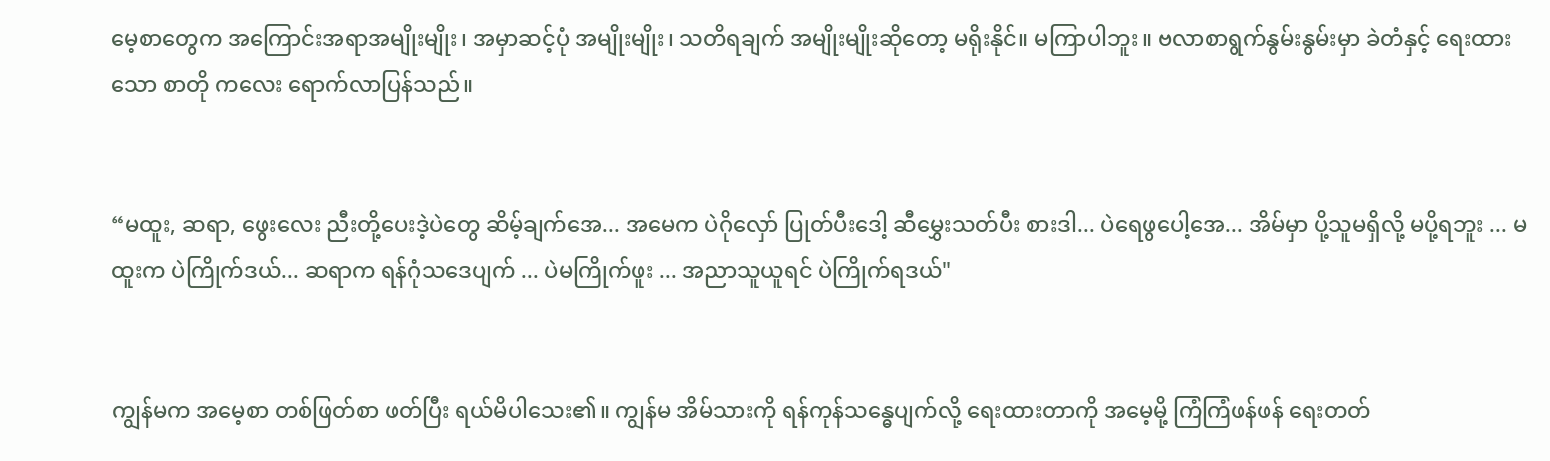မေ့စာတွေက အကြောင်းအရာအမျိုးမျိုး၊ အမှာဆင့်ပုံ အမျိုးမျိုး၊ သတိရချက် အမျိုးမျိုးဆိုတော့ မရိုးနိုင်။ မကြာပါဘူး။ ဗလာစာရွက်နွမ်းနွမ်းမှာ ခဲတံနှင့် ရေးထားသော စာတို ကလေး ရောက်လာပြန်သည်။


“မထူး, ဆရာ, ဖွေးလေး ညီးတို့ပေးဒဲ့ပဲတွေ ဆိမ့်ချက်အေ... အမေက ပဲဂိုလှော် ပြုတ်ပီးဒေါ့ ဆီမွှေးသတ်ပီး စားဒါ... ပဲရေဖွပေါ့အေ... အိမ်မှာ ပို့သူမရှိလို့ မပို့ရဘူး ... မထူးက ပဲကြိုက်ဒယ်... ဆရာက ရန်ဂုံသဒေပျက် ... ပဲမကြိုက်ဖူး ... အညာသူယူရင် ပဲကြိုက်ရဒယ်"


ကျွန်မက အမေ့စာ တစ်ဖြတ်စာ ဖတ်ပြီး ရယ်မိပါသေး၏။ ကျွန်မ အိမ်သားကို ရန်ကုန်သန္ဓေပျက်လို့ ရေးထားတာကို အမေ့မို့ ကြံကြံဖန်ဖန် ရေးတတ်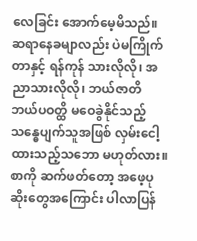လေခြင်း အောက်မေ့မိသည်။ ဆရာနေခမျာလည်း ပဲမကြိုက်တာနှင့် ရန်ကုန် သားလိုလို၊ အညာသားလိုလို၊ ဘယ်ဇာတိ ဘယ်ပဝတ္ထိ မဝေခွဲနိုင်သည့် သန္ဓေပျက်သူအဖြစ် လှမ်းငေါ့ထားသည့်သဘော မဟုတ်လား။ စာကို ဆက်ဖတ်တော့ အဖေ့ပုဆိုးတွေအကြောင်း ပါလာပြန်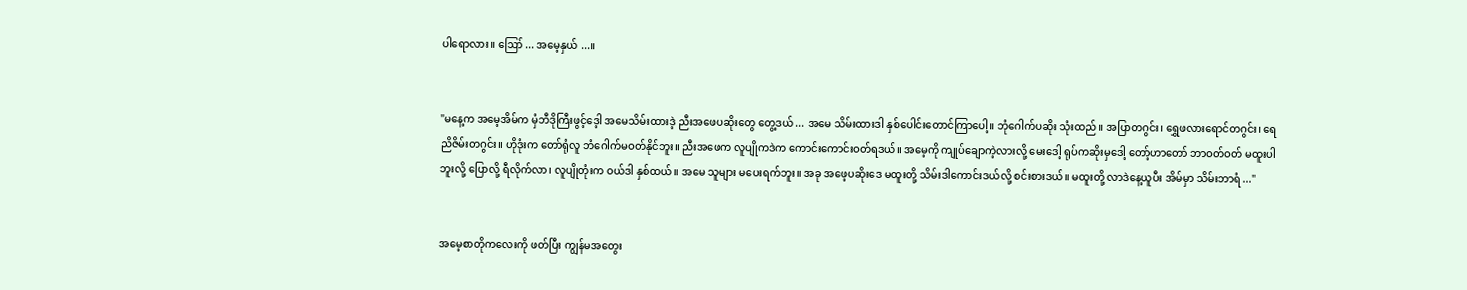ပါရောလား။ ဪ ... အမေ့နှယ် ...။


"မနေ့က အမေ့အိမ်က မှံဘီဒိုကြီးဖွင့်ဒေ့ါ အမေသိမ်းထားဒဲ့ ညီးအဖေပဆိုးတွေ တွေ့ဒယ် ... အမေ သိမ်းထားဒါ နှစ်ပေါင်းတောင်ကြာပေါ့။ ဘုံဂေါက်ပဆိုး သုံးထည်။ အပြာတဂွင်း၊ ရွှေဖလားရောင်တဂွင်း၊ ရေညိဇိမ်းတဂွင်း။ ဟိုဒုံးက တော်ရုံလူ ဘံဂေါက်မဝတ်နိုင်ဘူး။ ညီးအဖေက လူပျိုကဒဲက ကောင်းကောင်းဝတ်ရဒယ်။ အမေ့ကို ကျုပ်ချောကဲ့လားလို့ မေးဒေါ့ ရုပ်ကဆိုးမှဒေါ့ တော့်ဟာတော် ဘာဝတ်ဝတ် မထူးပါဘူးလို့ ပြောလို့ ရီလိုက်လာ၊ လူပျိုတုံးက ဝယ်ဒါ နှစ်ထယ်။ အမေ သူများ မပေးရက်ဘူး။ အခု အဖေ့ပဆိုးဒေ မထူးတို့ သိမ်းဒါကောင်းဒယ်လို့ စင်းစားဒယ်။ မထူးတို့ လာဒဲနေ့ယူပီး အိမ်မှာ သိမ်းဘာရံ ..."


အမေ့စာတိုကလေးကို ဖတ်ပြီး ကျွန်မအတွေး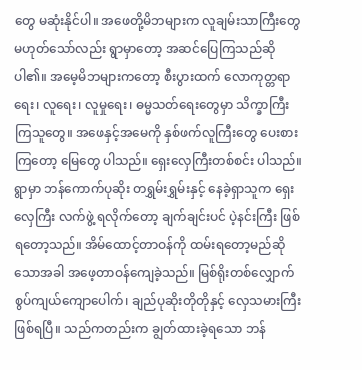တွေ မဆုံးနိုင်ပါ။ အဖေတို့မိဘများက လူချမ်းသာကြီးတွေ မဟုတ်သော်လည်း ရွာမှာတော့ အဆင်ပြေကြသည်ဆိုပါ၏။ အမေ့မိဘများကတော့ စီးပွားထက် လောကုတ္တရာရေး၊ လူရေး၊ လူမှုရေး၊ ဓမ္မသတ်ရေးတွေမှာ သိက္ခာကြီးကြသူတွေ။ အဖေနှင့်အမေကို နှစ်ဖက်လူကြီးတွေ ပေးစားကြတော့ မြေတွေ ပါသည်။ ရှေးလှေကြီးတစ်စင်း ပါသည်။ ရွာမှာ ဘန်ကောက်ပုဆိုး တရွှမ်းရွှမ်းနှင့် နေခဲ့ရှာသူက ရှေးလှေကြီး လက်ဖွဲ့ ရလိုက်တော့ ချက်ချင်းပင် ပဲ့နင်းကြီး ဖြစ်ရတော့သည်။ အိမ်ထောင့်တာဝန်ကို ထမ်းရတော့မည်ဆိုသောအခါ အဖေ့တာဝန်ကျေခဲ့သည်။ မြစ်ရိုးတစ်လျှောက် စွပ်ကျယ်ကျောပေါက်၊ ချည်ပုဆိုးတိုတိုနှင့် လှေသမားကြီး ဖြစ်ရပြီ။ သည်ကတည်းက ချွတ်ထားခဲ့ရသော ဘန်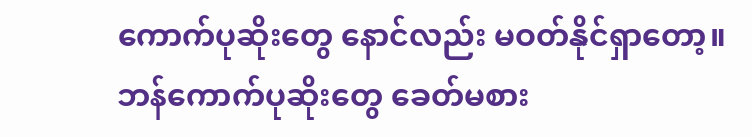ကောက်ပုဆိုးတွေ နောင်လည်း မဝတ်နိုင်ရှာတော့။ ဘန်ကောက်ပုဆိုးတွေ ခေတ်မစား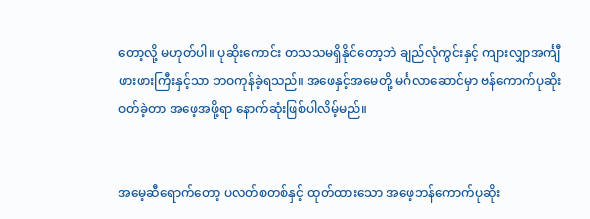တော့လို့ မဟုတ်ပါ။ ပုဆိုးကောင်း တသသမရှိနိုင်တော့ဘဲ ချည်လုံကွင်းနှင့် ကျားလျှာအင်္ကျီ ဖားဖားကြီးနှင့်သာ ဘဝကုန်ခဲ့ရသည်။ အဖေနှင့်အမေတို့ မင်္ဂလာဆောင်မှာ ဗန်ကောက်ပုဆိုး ဝတ်ခဲ့တာ အဖေ့အဖို့ရာ နောက်ဆုံးဖြစ်ပါလိမ့်မည်။


အမေ့ဆီရောက်တော့ ပလတ်စတစ်နှင့် ထုတ်ထားသော အဖေ့ဘန်ကောက်ပုဆိုး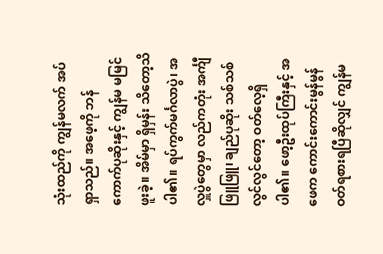သုံးထည်ကို ကျွန်မလက် အပ်ရှာသည်။ အဖေ့ကို ဘန်ကောက်ပုဆိုးနှင့် ကျွန်မ မမြင်ဖူးခဲ့။ အိမ်မှာ ရှိမှန်း သိတော့သိပါ၏။ ရပ်ကွက်မင်္ဂလာပွဲ၊ အလှူပွဲတွေမှာ လည်ကတုံး အင်္ကျီဖြူဖြူ၊ ချည်ပုဆိုး သစ်သစ်လွင်လွင်တော့ ဝတ်လေ့ရှိပါ၏။ ဖော့ဦးထုပ်ကြီးနှင့် အဖေက ကောင်းကောင်းမွန်မွန် ဝတ်ရစားရပြီဆိုလျှင် ကျွန်မ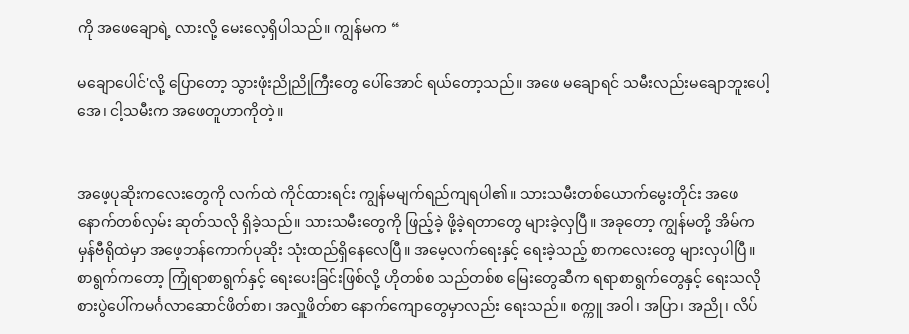ကို အဖေချောရဲ့ လားလို့ မေးလေ့ရှိပါသည်။ ကျွန်မက “

မချောပေါင်'လို့ ပြောတော့ သွားဖုံးညိုညိုကြီးတွေ ပေါ်အောင် ရယ်တော့သည်။ အဖေ မချောရင် သမီးလည်းမချောဘူးပေါ့အေ၊ ငါ့သမီးက အဖေတူဟာကိုတဲ့။


အဖေ့ပုဆိုးကလေးတွေကို လက်ထဲ ကိုင်ထားရင်း ကျွန်မမျက်ရည်ကျရပါ၏။ သားသမီးတစ်ယောက်မွေးတိုင်း အဖေ နောက်တစ်လှမ်း ဆုတ်သလို ရှိခဲ့သည်။ သားသမီးတွေကို ဖြည့်ခဲ့ ဖို့ခဲ့ရတာတွေ များခဲ့လှပြီ။ အခုတော့ ကျွန်မတို့ အိမ်က မှန်ဗီရိုထဲမှာ အဖေ့ဘန်ကောက်ပုဆိုး သုံးထည်ရှိနေလေပြီ။ အမေ့လက်ရေးနှင့် ရေးခဲ့သည့် စာကလေးတွေ များလှပါပြီ။ စာရွက်ကတော့ ကြုံရာစာရွက်နှင့် ရေးပေးခြင်းဖြစ်လို့ ဟိုတစ်စ သည်တစ်စ မြေးတွေဆီက ရရာစာရွက်တွေနှင့် ရေးသလို စားပွဲပေါ်ကမင်္ဂလာဆောင်ဖိတ်စာ၊ အလှူဖိတ်စာ နောက်ကျောတွေမှာလည်း ရေးသည်။ စက္ကူ အဝါ၊ အပြာ၊ အညို၊ လိပ်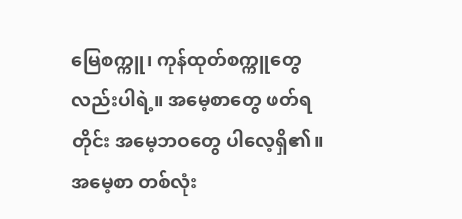မြေစက္ကူ၊ ကုန်ထုတ်စက္ကူတွေလည်းပါရဲ့။ အမေ့စာတွေ ဖတ်ရတိုင်း အမေ့ဘဝတွေ ပါလေ့ရှိ၏။ အမေ့စာ တစ်လုံး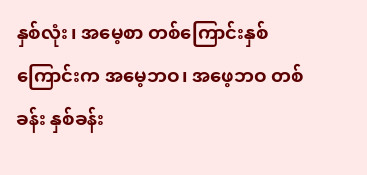နှစ်လုံး၊ အမေ့စာ တစ်ကြောင်းနှစ်ကြောင်းက အမေ့ဘဝ၊ အဖေ့ဘဝ တစ်ခန်း နှစ်ခန်း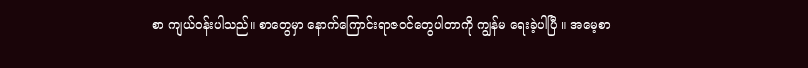စာ ကျယ်ဝန်းပါသည်။ စာတွေမှာ နောက်ကြောင်းရာဇဝင်တွေပါတာကို ကျွန်မ ရေးခဲ့ပါပြီ ။ အမေ့စာ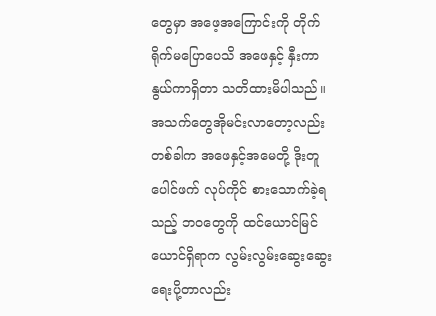တွေမှာ အဖေ့အကြောင်းကို တိုက်ရိုက်မပြောပေသိ အဖေနှင့် နှီးကာနွယ်ကာရှိတာ သတိထားမိပါသည်။ အသက်တွေအိုမင်းလာတော့လည်း တစ်ခါက အဖေနှင့်အမေတို့ ဒိုးတူပေါင်ဖက် လုပ်ကိုင် စားသောက်ခဲ့ရသည့် ဘဝတွေကို ထင်ယောင်မြင်ယောင်ရှိရာက လွမ်းလွမ်းဆွေးဆွေး ရေးပို့တာလည်း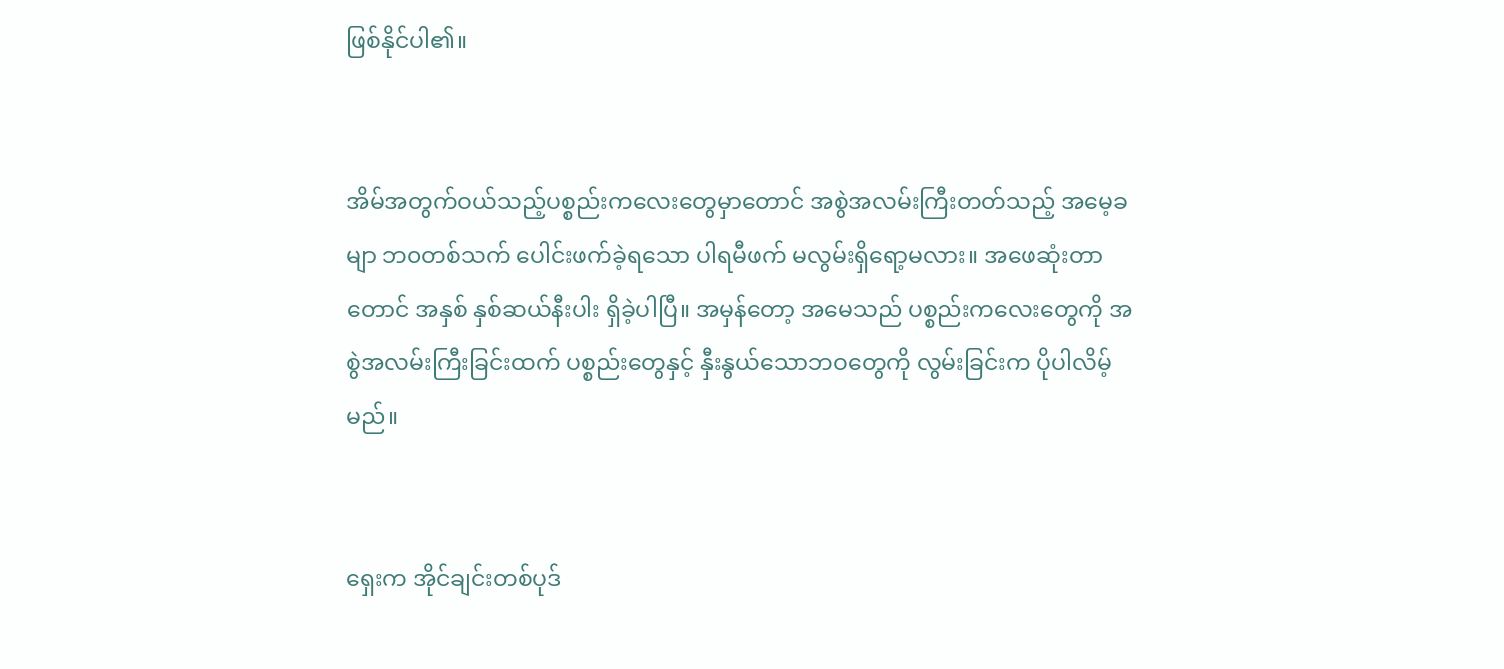ဖြစ်နိုင်ပါ၏။


အိမ်အတွက်ဝယ်သည့်ပစ္စည်းကလေးတွေမှာတောင် အစွဲအလမ်းကြီးတတ်သည့် အမေ့ခမျာ ဘ၀တစ်သက် ပေါင်းဖက်ခဲ့ရသော ပါရမီဖက် မလွမ်းရှိရော့မလား။ အဖေဆုံးတာတောင် အနှစ် နှစ်ဆယ်နီးပါး ရှိခဲ့ပါပြီ။ အမှန်တော့ အမေသည် ပစ္စည်းကလေးတွေကို အစွဲအလမ်းကြီးခြင်းထက် ပစ္စည်းတွေနှင့် နှီးနွယ်သောဘဝတွေကို လွမ်းခြင်းက ပိုပါလိမ့်မည်။


ရှေးက အိုင်ချင်းတစ်ပုဒ်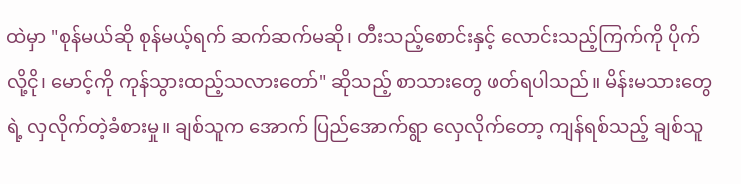ထဲမှာ "စုန်မယ်ဆို စုန်မယ့်ရက် ဆက်ဆက်မဆို၊ တီးသည့်စောင်းနှင့် လောင်းသည့်ကြက်ကို ပိုက်လို့ငို၊ မောင့်ကို ကုန်သွားထည့်သလားတော်" ဆိုသည့် စာသားတွေ ဖတ်ရပါသည်။ မိန်းမသားတွေရဲ့ လှလိုက်တဲ့ခံစားမှု။ ချစ်သူက အောက် ပြည်အောက်ရွာ လှေလိုက်တော့ ကျန်ရစ်သည့် ချစ်သူ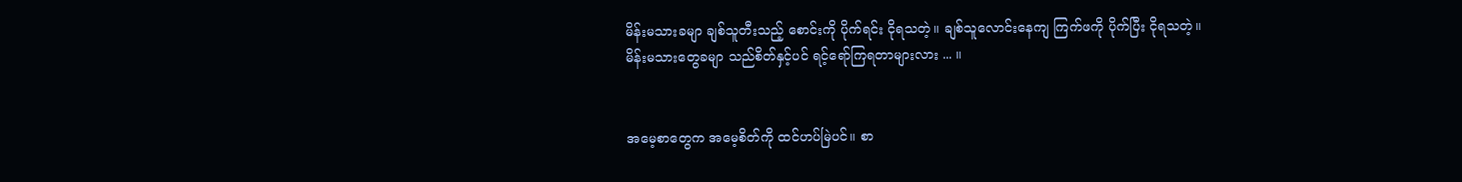မိန်းမသားခမျာ ချစ်သူတီးသည့် စောင်းကို ပိုက်ရင်း ငိုရသတဲ့။ ချစ်သူလောင်းနေကျ ကြက်ဖကို ပိုက်ပြီး ငိုရသတဲ့။ မိန်းမသားတွေခမျာ သည်စိတ်နှင့်ပင် ရင့်ရော်ကြရတာများလား ... ။


အမေ့စာတွေက အမေ့စိတ်ကို ထင်ဟပ်မြဲပင်။ စာ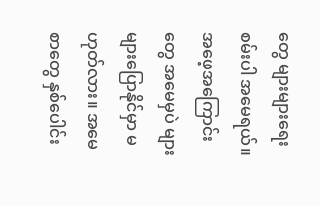တွေ များများရေးစမ်းပါ အမေရယ်။ အဖေ့အကြောင်းတွေ အမေမှပဲ များများပြောနိုင်မှာ မဟုတ်လား။ အမေ စာတွေ နှစ်ပေါင်း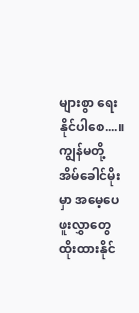များစွာ ရေးနိုင်ပါစေ....။ ကျွန်မတို့အိမ်ခေါင်မိုးမှာ အမေ့ပေဖူးလွှာတွေ ထိုးထားနိုင်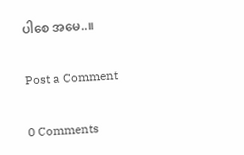ပါစေ အမေ..။

Post a Comment

0 Comments